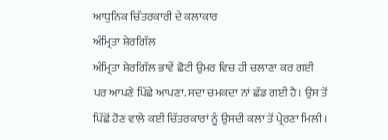ਆਧੁਨਿਕ ਚਿੱਤਰਕਾਰੀ ਦੇ ਕਲਾਕਾਰ
ਅੰਮ੍ਰਿਤਾ ਸ਼ੇਰਗਿੱਲ
ਅੰਮ੍ਰਿਤਾ ਸ਼ੇਰਗਿੱਲ ਭਾਵੇਂ ਛੋਟੀ ਉਮਰ ਵਿਚ ਹੀ ਚਲਾਣਾ ਕਰ ਗਈ ਪਰ ਆਪਣੇ ਪਿੱਛੇ ਆਪਣਾ. ਸਦਾ ਚਮਕਦਾ ਨਾਂ ਛੱਡ ਗਈ ਹੈ। ਉਸ ਤੋਂ ਪਿੱਛੋਂ ਹੋਣ ਵਾਲੇ ਕਈ ਚਿੱਤਰਕਾਰਾਂ ਨੂੰ ਉਸਦੀ ਕਲਾ ਤੋਂ ਪ੍ਰੇਰਣਾ ਮਿਲੀ ।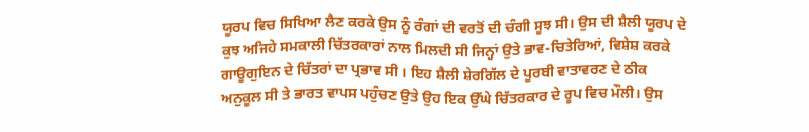ਯੂਰਪ ਵਿਚ ਸਿਖਿਆ ਲੈਣ ਕਰਕੇ ਉਸ ਨੂੰ ਰੰਗਾਂ ਦੀ ਵਰਤੋਂ ਦੀ ਚੰਗੀ ਸੂਝ ਸੀ। ਉਸ ਦੀ ਸ਼ੈਲੀ ਯੂਰਪ ਦੇ ਕੁਝ ਅਜਿਹੇ ਸਮਕਾਲੀ ਚਿੱਤਰਕਾਰਾਂ ਨਾਲ ਮਿਲਦੀ ਸੀ ਜਿਨ੍ਹਾਂ ਉਤੇ ਭਾਵ-ਚਿਤੇਰਿਆਂ, ਵਿਸ਼ੇਸ਼ ਕਰਕੇ ਗਾਊਗੁਇਨ ਦੇ ਚਿੱਤਰਾਂ ਦਾ ਪ੍ਰਭਾਵ ਸੀ । ਇਹ ਸ਼ੈਲੀ ਸ਼ੇਰਗਿੱਲ ਦੇ ਪੂਰਬੀ ਵਾਤਾਵਰਣ ਦੇ ਠੀਕ ਅਨੁਕੂਲ ਸੀ ਤੇ ਭਾਰਤ ਵਾਪਸ ਪਹੁੰਚਣ ਉਤੇ ਉਹ ਇਕ ਉੱਘੇ ਚਿੱਤਰਕਾਰ ਦੇ ਰੂਪ ਵਿਚ ਮੌਲੀ। ਉਸ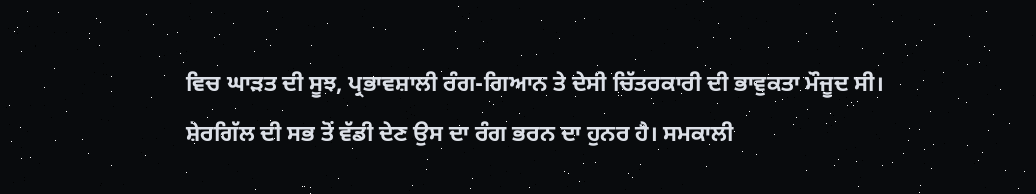ਵਿਚ ਘਾੜਤ ਦੀ ਸੂਝ, ਪ੍ਰਭਾਵਸ਼ਾਲੀ ਰੰਗ-ਗਿਆਨ ਤੇ ਦੇਸੀ ਚਿੱਤਰਕਾਰੀ ਦੀ ਭਾਵੁਕਤਾ ਮੌਜੂਦ ਸੀ।
ਸ਼ੇਰਗਿੱਲ ਦੀ ਸਭ ਤੋਂ ਵੱਡੀ ਦੇਣ ਉਸ ਦਾ ਰੰਗ ਭਰਨ ਦਾ ਹੁਨਰ ਹੈ। ਸਮਕਾਲੀ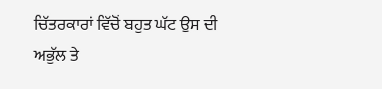ਚਿੱਤਰਕਾਰਾਂ ਵਿੱਚੋਂ ਬਹੁਤ ਘੱਟ ਉਸ ਦੀ ਅਭੁੱਲ ਤੇ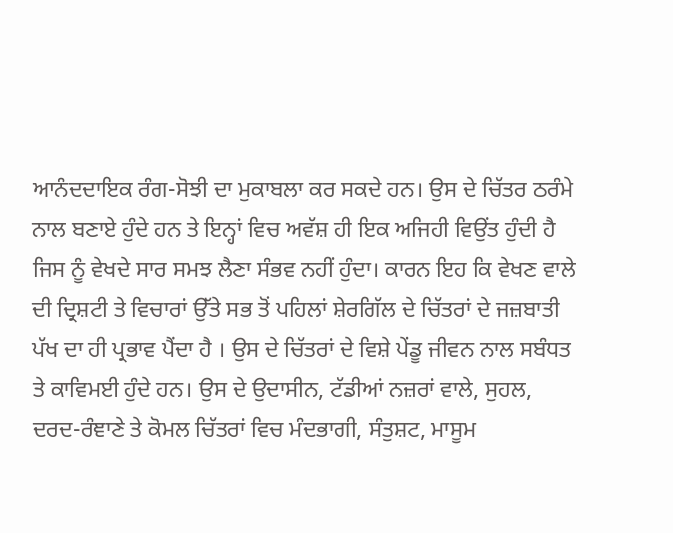ਆਨੰਦਦਾਇਕ ਰੰਗ-ਸੋਝੀ ਦਾ ਮੁਕਾਬਲਾ ਕਰ ਸਕਦੇ ਹਨ। ਉਸ ਦੇ ਚਿੱਤਰ ਠਰੰਮੇ ਨਾਲ ਬਣਾਏ ਹੁੰਦੇ ਹਨ ਤੇ ਇਨ੍ਹਾਂ ਵਿਚ ਅਵੱਸ਼ ਹੀ ਇਕ ਅਜਿਹੀ ਵਿਉਂਤ ਹੁੰਦੀ ਹੈ ਜਿਸ ਨੂੰ ਵੇਖਦੇ ਸਾਰ ਸਮਝ ਲੈਣਾ ਸੰਭਵ ਨਹੀਂ ਹੁੰਦਾ। ਕਾਰਨ ਇਹ ਕਿ ਵੇਖਣ ਵਾਲੇ ਦੀ ਦ੍ਰਿਸ਼ਟੀ ਤੇ ਵਿਚਾਰਾਂ ਉੱਤੇ ਸਭ ਤੋਂ ਪਹਿਲਾਂ ਸ਼ੇਰਗਿੱਲ ਦੇ ਚਿੱਤਰਾਂ ਦੇ ਜਜ਼ਬਾਤੀ ਪੱਖ ਦਾ ਹੀ ਪ੍ਰਭਾਵ ਪੈਂਦਾ ਹੈ । ਉਸ ਦੇ ਚਿੱਤਰਾਂ ਦੇ ਵਿਸ਼ੇ ਪੇਂਡੂ ਜੀਵਨ ਨਾਲ ਸਬੰਧਤ ਤੇ ਕਾਵਿਮਈ ਹੁੰਦੇ ਹਨ। ਉਸ ਦੇ ਉਦਾਸੀਨ, ਟੱਡੀਆਂ ਨਜ਼ਰਾਂ ਵਾਲੇ, ਸੁਹਲ, ਦਰਦ-ਰੰਞਾਣੇ ਤੇ ਕੋਮਲ ਚਿੱਤਰਾਂ ਵਿਚ ਮੰਦਭਾਗੀ, ਸੰਤੁਸ਼ਟ, ਮਾਸੂਮ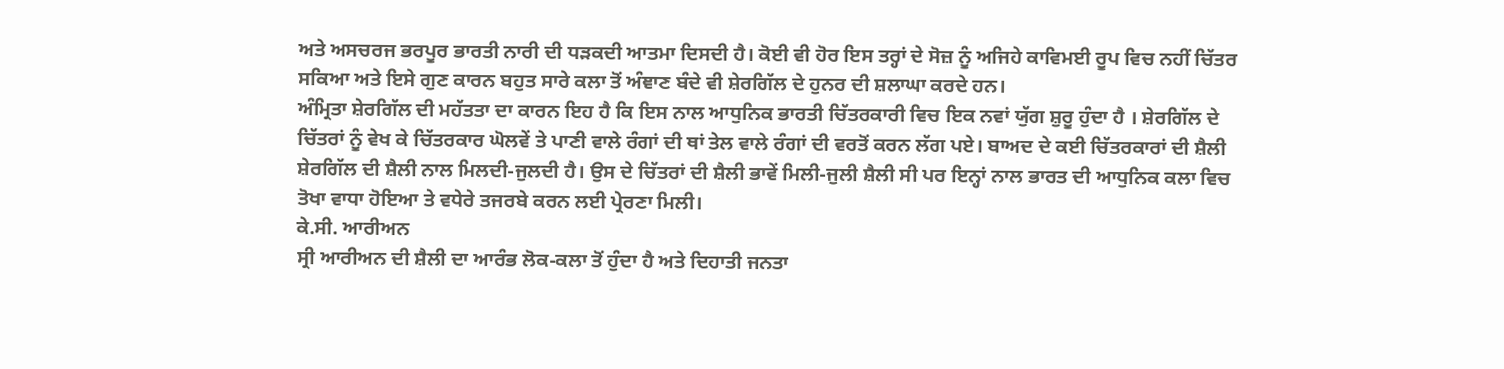ਅਤੇ ਅਸਚਰਜ ਭਰਪੂਰ ਭਾਰਤੀ ਨਾਰੀ ਦੀ ਧੜਕਦੀ ਆਤਮਾ ਦਿਸਦੀ ਹੈ। ਕੋਈ ਵੀ ਹੋਰ ਇਸ ਤਰ੍ਹਾਂ ਦੇ ਸੋਜ਼ ਨੂੰ ਅਜਿਹੇ ਕਾਵਿਮਈ ਰੂਪ ਵਿਚ ਨਹੀਂ ਚਿੱਤਰ ਸਕਿਆ ਅਤੇ ਇਸੇ ਗੁਣ ਕਾਰਨ ਬਹੁਤ ਸਾਰੇ ਕਲਾ ਤੋਂ ਅੰਞਾਣ ਬੰਦੇ ਵੀ ਸ਼ੇਰਗਿੱਲ ਦੇ ਹੁਨਰ ਦੀ ਸ਼ਲਾਘਾ ਕਰਦੇ ਹਨ।
ਅੰਮ੍ਰਿਤਾ ਸ਼ੇਰਗਿੱਲ ਦੀ ਮਹੱਤਤਾ ਦਾ ਕਾਰਨ ਇਹ ਹੈ ਕਿ ਇਸ ਨਾਲ ਆਧੁਨਿਕ ਭਾਰਤੀ ਚਿੱਤਰਕਾਰੀ ਵਿਚ ਇਕ ਨਵਾਂ ਯੁੱਗ ਸ਼ੁਰੂ ਹੁੰਦਾ ਹੈ । ਸ਼ੇਰਗਿੱਲ ਦੇ ਚਿੱਤਰਾਂ ਨੂੰ ਵੇਖ ਕੇ ਚਿੱਤਰਕਾਰ ਘੋਲਵੇਂ ਤੇ ਪਾਣੀ ਵਾਲੇ ਰੰਗਾਂ ਦੀ ਥਾਂ ਤੇਲ ਵਾਲੇ ਰੰਗਾਂ ਦੀ ਵਰਤੋਂ ਕਰਨ ਲੱਗ ਪਏ। ਬਾਅਦ ਦੇ ਕਈ ਚਿੱਤਰਕਾਰਾਂ ਦੀ ਸ਼ੈਲੀ ਸ਼ੇਰਗਿੱਲ ਦੀ ਸ਼ੈਲੀ ਨਾਲ ਮਿਲਦੀ-ਜੁਲਦੀ ਹੈ। ਉਸ ਦੇ ਚਿੱਤਰਾਂ ਦੀ ਸ਼ੈਲੀ ਭਾਵੇਂ ਮਿਲੀ-ਜੁਲੀ ਸ਼ੈਲੀ ਸੀ ਪਰ ਇਨ੍ਹਾਂ ਨਾਲ ਭਾਰਤ ਦੀ ਆਧੁਨਿਕ ਕਲਾ ਵਿਚ ਤੋਖਾ ਵਾਧਾ ਹੋਇਆ ਤੇ ਵਧੇਰੇ ਤਜਰਬੇ ਕਰਨ ਲਈ ਪ੍ਰੇਰਣਾ ਮਿਲੀ।
ਕੇ.ਸੀ. ਆਰੀਅਨ
ਸ੍ਰੀ ਆਰੀਅਨ ਦੀ ਸ਼ੈਲੀ ਦਾ ਆਰੰਭ ਲੋਕ-ਕਲਾ ਤੋਂ ਹੁੰਦਾ ਹੈ ਅਤੇ ਦਿਹਾਤੀ ਜਨਤਾ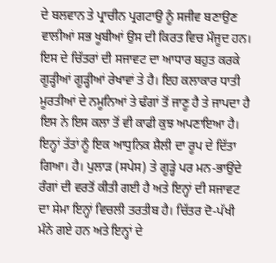ਦੇ ਬਲਵਾਨ ਤੇ ਪ੍ਰਾਚੀਨ ਪ੍ਰਗਟਾਉ ਨੂੰ ਸਜੀਵ ਬਣਾਉਣ ਵਾਲੀਆਂ ਸਭ ਖੂਬੀਆਂ ਉਸ ਦੀ ਕਿਰਤ ਵਿਚ ਮੌਜੂਦ ਹਨ। ਇਸ ਦੇ ਚਿੱਤਰਾਂ ਦੀ ਸਜਾਵਟ ਦਾ ਆਧਾਰ ਬਹੁਤ ਕਰਕੇ ਗੂੜ੍ਹੀਆਂ ਗੂੜ੍ਹੀਆਂ ਰੇਖਾਵਾਂ ਤੇ ਹੈ। ਇਹ ਕਲਾਕਾਰ ਧਾਤੀ ਮੂਰਤੀਆਂ ਦੇ ਨਮੂਨਿਆਂ ਤੇ ਢੰਗਾਂ ਤੋਂ ਜਾਣੂ ਹੈ ਤੇ ਜਾਪਦਾ ਹੈ ਇਸ ਨੇ ਇਸ ਕਲਾ ਤੋਂ ਵੀ ਕਾਫੀ ਕੁਝ ਅਪਣਾਇਆ ਹੈ। ਇਨ੍ਹਾਂ ਤੱਤਾਂ ਨੂੰ ਇਕ ਆਧੁਨਿਕ ਸ਼ੈਲੀ ਦਾ ਰੂਪ ਦੇ ਦਿੱਤਾ ਗਿਆ। ਹੈ। ਪੁਲਾੜ (ਸਪੇਸ) ਤੇ ਗੂੜ੍ਹੇ ਪਰ ਮਨ-ਭਾਉਂਦੇ ਰੰਗਾਂ ਦੀ ਵਰਤੋਂ ਕੀਤੀ ਗਈ ਹੈ ਅਤੇ ਇਨ੍ਹਾਂ ਦੀ ਸਜਾਵਟ ਦਾ ਸੇਮਾ ਇਨ੍ਹਾਂ ਵਿਚਲੀ ਤਰਤੀਬ ਹੈ। ਚਿੱਤਰ ਦੋ-ਪੱਖੀ ਮੰਨੇ ਗਏ ਹਨ ਅਤੇ ਇਨ੍ਹਾਂ ਦੇ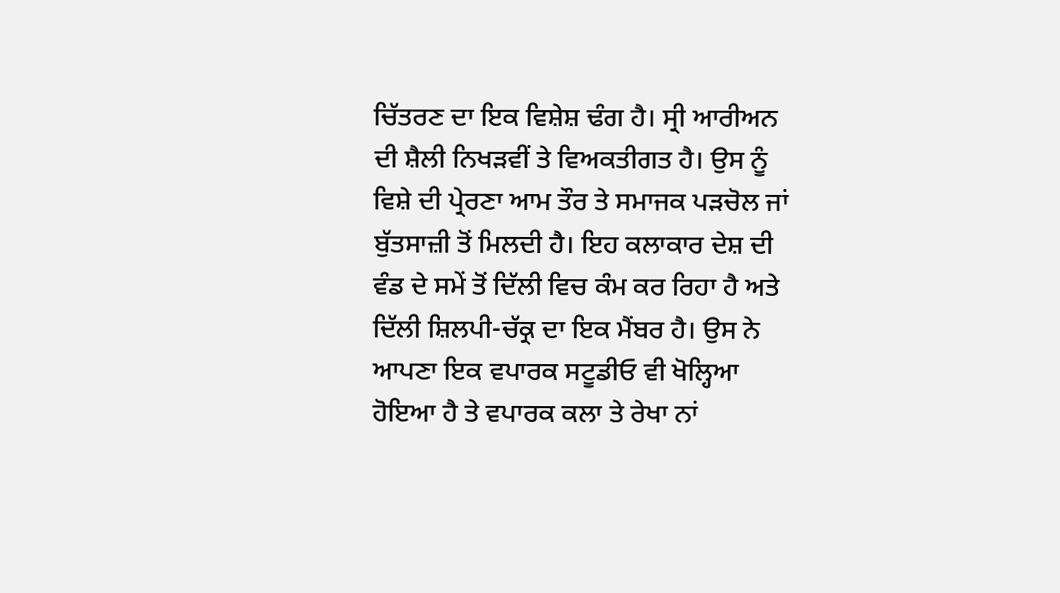ਚਿੱਤਰਣ ਦਾ ਇਕ ਵਿਸ਼ੇਸ਼ ਢੰਗ ਹੈ। ਸ੍ਰੀ ਆਰੀਅਨ ਦੀ ਸ਼ੈਲੀ ਨਿਖੜਵੀਂ ਤੇ ਵਿਅਕਤੀਗਤ ਹੈ। ਉਸ ਨੂੰ ਵਿਸ਼ੇ ਦੀ ਪ੍ਰੇਰਣਾ ਆਮ ਤੌਰ ਤੇ ਸਮਾਜਕ ਪੜਚੋਲ ਜਾਂ ਬੁੱਤਸਾਜ਼ੀ ਤੋਂ ਮਿਲਦੀ ਹੈ। ਇਹ ਕਲਾਕਾਰ ਦੇਸ਼ ਦੀ ਵੰਡ ਦੇ ਸਮੇਂ ਤੋਂ ਦਿੱਲੀ ਵਿਚ ਕੰਮ ਕਰ ਰਿਹਾ ਹੈ ਅਤੇ ਦਿੱਲੀ ਸ਼ਿਲਪੀ-ਚੱਕ੍ਰ ਦਾ ਇਕ ਮੈਂਬਰ ਹੈ। ਉਸ ਨੇ ਆਪਣਾ ਇਕ ਵਪਾਰਕ ਸਟੂਡੀਓ ਵੀ ਖੋਲ੍ਹਿਆ ਹੋਇਆ ਹੈ ਤੇ ਵਪਾਰਕ ਕਲਾ ਤੇ ਰੇਖਾ ਨਾਂ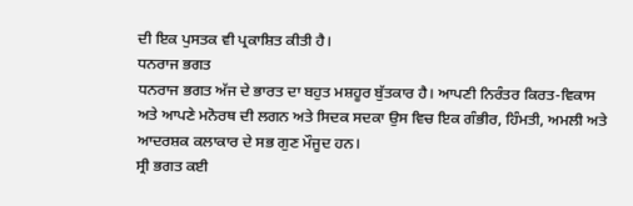ਦੀ ਇਕ ਪੁਸਤਕ ਵੀ ਪ੍ਰਕਾਸ਼ਿਤ ਕੀਤੀ ਹੈ।
ਧਨਰਾਜ ਭਗਤ
ਧਨਰਾਜ ਭਗਤ ਅੱਜ ਦੇ ਭਾਰਤ ਦਾ ਬਹੁਤ ਮਸ਼ਹੂਰ ਬੁੱਤਕਾਰ ਹੈ। ਆਪਣੀ ਨਿਰੰਤਰ ਕਿਰਤ-ਵਿਕਾਸ ਅਤੇ ਆਪਣੇ ਮਨੋਰਥ ਦੀ ਲਗਨ ਅਤੇ ਸਿਦਕ ਸਦਕਾ ਉਸ ਵਿਚ ਇਕ ਗੰਭੀਰ, ਹਿੰਮਤੀ, ਅਮਲੀ ਅਤੇ ਆਦਰਸ਼ਕ ਕਲਾਕਾਰ ਦੇ ਸਭ ਗੁਣ ਮੌਜੂਦ ਹਨ।
ਸ੍ਰੀ ਭਗਤ ਕਈ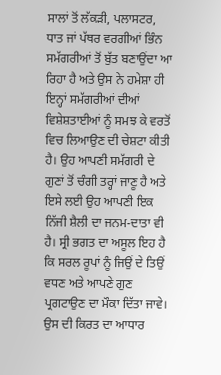ਸਾਲਾਂ ਤੋਂ ਲੱਕੜੀ, ਪਲਾਸਟਰ, ਧਾਤ ਜਾਂ ਪੱਥਰ ਵਰਗੀਆਂ ਭਿੰਨ ਸਮੱਗਰੀਆਂ ਤੋਂ ਬੁੱਤ ਬਣਾਉਂਦਾ ਆ ਰਿਹਾ ਹੈ ਅਤੇ ਉਸ ਨੇ ਹਮੇਸ਼ਾ ਹੀ ਇਨ੍ਹਾਂ ਸਮੱਗਰੀਆਂ ਦੀਆਂ ਵਿਸ਼ੇਸ਼ਤਾਈਆਂ ਨੂੰ ਸਮਝ ਕੇ ਵਰਤੋਂ ਵਿਚ ਲਿਆਉਣ ਦੀ ਚੇਸ਼ਟਾ ਕੀਤੀ ਹੈ। ਉਹ ਆਪਣੀ ਸਮੱਗਰੀ ਦੇ ਗੁਣਾਂ ਤੋਂ ਚੰਗੀ ਤਰ੍ਹਾਂ ਜਾਣੂ ਹੈ ਅਤੇ ਇਸੇ ਲਈ ਉਹ ਆਪਣੀ ਇਕ ਨਿੱਜੀ ਸ਼ੈਲੀ ਦਾ ਜਨਮ-ਦਾਤਾ ਵੀ ਹੈ। ਸ੍ਰੀ ਭਗਤ ਦਾ ਅਸੂਲ ਇਹ ਹੈ ਕਿ ਸਰਲ ਰੂਪਾਂ ਨੂੰ ਜਿਉਂ ਦੇ ਤਿਉਂ ਵਧਣ ਅਤੇ ਆਪਣੇ ਗੁਣ ਪ੍ਰਗਟਾਉਣ ਦਾ ਮੌਕਾ ਦਿੱਤਾ ਜਾਵੇ। ਉਸ ਦੀ ਕਿਰਤ ਦਾ ਆਧਾਰ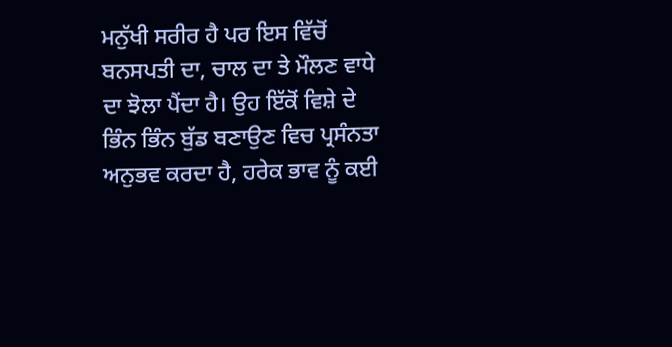ਮਨੁੱਖੀ ਸਰੀਰ ਹੈ ਪਰ ਇਸ ਵਿੱਚੋਂ ਬਨਸਪਤੀ ਦਾ, ਚਾਲ ਦਾ ਤੇ ਮੌਲਣ ਵਾਧੇ ਦਾ ਝੋਲਾ ਪੈਂਦਾ ਹੈ। ਉਹ ਇੱਕੋਂ ਵਿਸ਼ੇ ਦੇ ਭਿੰਨ ਭਿੰਨ ਬੁੱਡ ਬਣਾਉਣ ਵਿਚ ਪ੍ਰਸੰਨਤਾ ਅਨੁਭਵ ਕਰਦਾ ਹੈ, ਹਰੇਕ ਭਾਵ ਨੂੰ ਕਈ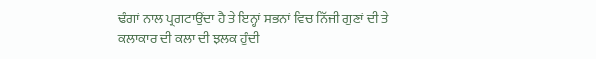ਢੰਗਾਂ ਨਾਲ ਪ੍ਰਗਟਾਉਂਦਾ ਹੈ ਤੇ ਇਨ੍ਹਾਂ ਸਭਨਾਂ ਵਿਚ ਨਿੱਜੀ ਗੁਣਾਂ ਦੀ ਤੇ ਕਲਾਕਾਰ ਦੀ ਕਲਾ ਦੀ ਝਲਕ ਹੁੰਦੀ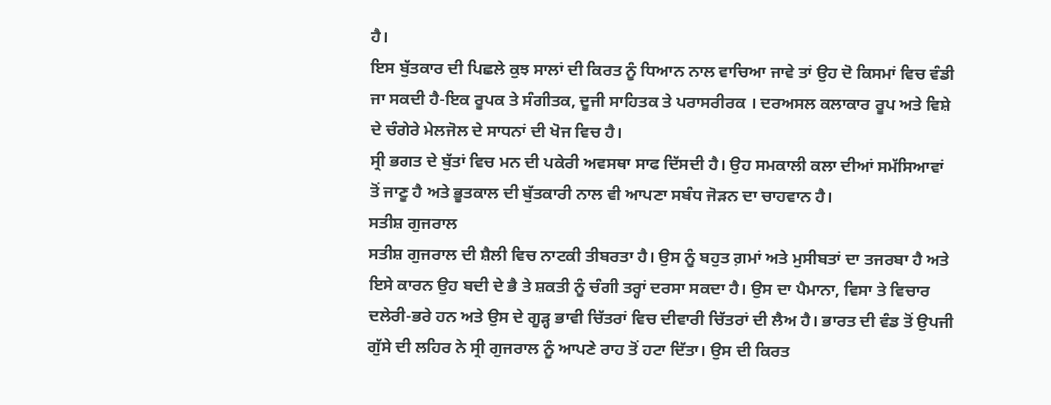ਹੈ।
ਇਸ ਬੁੱਤਕਾਰ ਦੀ ਪਿਛਲੇ ਕੁਝ ਸਾਲਾਂ ਦੀ ਕਿਰਤ ਨੂੰ ਧਿਆਨ ਨਾਲ ਵਾਚਿਆ ਜਾਵੇ ਤਾਂ ਉਹ ਦੋ ਕਿਸਮਾਂ ਵਿਚ ਵੰਡੀ ਜਾ ਸਕਦੀ ਹੈ-ਇਕ ਰੂਪਕ ਤੇ ਸੰਗੀਤਕ, ਦੂਜੀ ਸਾਹਿਤਕ ਤੇ ਪਰਾਸਰੀਰਕ । ਦਰਅਸਲ ਕਲਾਕਾਰ ਰੂਪ ਅਤੇ ਵਿਸ਼ੇ ਦੇ ਚੰਗੇਰੇ ਮੇਲਜੋਲ ਦੇ ਸਾਧਨਾਂ ਦੀ ਖੋਜ ਵਿਚ ਹੈ।
ਸ੍ਰੀ ਭਗਤ ਦੇ ਬੁੱਤਾਂ ਵਿਚ ਮਨ ਦੀ ਪਕੇਰੀ ਅਵਸਥਾ ਸਾਫ ਦਿੱਸਦੀ ਹੈ। ਉਹ ਸਮਕਾਲੀ ਕਲਾ ਦੀਆਂ ਸਮੱਸਿਆਵਾਂ ਤੋਂ ਜਾਣੂ ਹੈ ਅਤੇ ਭੂਤਕਾਲ ਦੀ ਬੁੱਤਕਾਰੀ ਨਾਲ ਵੀ ਆਪਣਾ ਸਬੰਧ ਜੋੜਨ ਦਾ ਚਾਹਵਾਨ ਹੈ।
ਸਤੀਸ਼ ਗੁਜਰਾਲ
ਸਤੀਸ਼ ਗੁਜਰਾਲ ਦੀ ਸ਼ੈਲੀ ਵਿਚ ਨਾਟਕੀ ਤੀਬਰਤਾ ਹੈ। ਉਸ ਨੂੰ ਬਹੁਤ ਗ਼ਮਾਂ ਅਤੇ ਮੁਸੀਬਤਾਂ ਦਾ ਤਜਰਬਾ ਹੈ ਅਤੇ ਇਸੇ ਕਾਰਨ ਉਹ ਬਦੀ ਦੇ ਭੈ ਤੇ ਸ਼ਕਤੀ ਨੂੰ ਚੰਗੀ ਤਰ੍ਹਾਂ ਦਰਸਾ ਸਕਦਾ ਹੈ। ਉਸ ਦਾ ਪੈਮਾਨਾ, ਵਿਸਾ ਤੇ ਵਿਚਾਰ ਦਲੇਰੀ-ਭਰੇ ਹਨ ਅਤੇ ਉਸ ਦੇ ਗੂੜ੍ਹ ਭਾਵੀ ਚਿੱਤਰਾਂ ਵਿਚ ਦੀਵਾਰੀ ਚਿੱਤਰਾਂ ਦੀ ਲੈਅ ਹੈ। ਭਾਰਤ ਦੀ ਵੰਡ ਤੋਂ ਉਪਜੀ ਗੁੱਸੇ ਦੀ ਲਹਿਰ ਨੇ ਸ੍ਰੀ ਗੁਜਰਾਲ ਨੂੰ ਆਪਣੇ ਰਾਹ ਤੋਂ ਹਟਾ ਦਿੱਤਾ। ਉਸ ਦੀ ਕਿਰਤ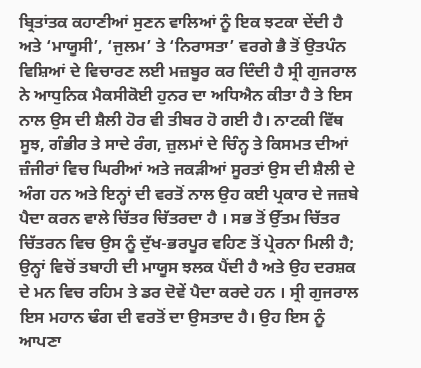ਬ੍ਰਿਤਾਂਤਕ ਕਹਾਣੀਆਂ ਸੁਣਨ ਵਾਲਿਆਂ ਨੂੰ ਇਕ ਝਟਕਾ ਦੇਂਦੀ ਹੈ ਅਤੇ ‘ਮਾਯੂਸੀ’, ‘ਜੁਲਮ’ ਤੇ ‘ਨਿਰਾਸਤਾ’ ਵਰਗੇ ਭੈ ਤੋਂ ਉਤਪੰਨ ਵਿਸ਼ਿਆਂ ਦੇ ਵਿਚਾਰਣ ਲਈ ਮਜ਼ਬੂਰ ਕਰ ਦਿੰਦੀ ਹੈ ਸ੍ਰੀ ਗੁਜਰਾਲ ਨੇ ਆਧੁਨਿਕ ਮੈਕਸੀਕੋਈ ਹੁਨਰ ਦਾ ਅਧਿਐਨ ਕੀਤਾ ਹੈ ਤੇ ਇਸ ਨਾਲ ਉਸ ਦੀ ਸ਼ੈਲੀ ਹੋਰ ਵੀ ਤੀਬਰ ਹੋ ਗਈ ਹੈ। ਨਾਟਕੀ ਵਿੱਥ ਸੂਝ, ਗੰਭੀਰ ਤੇ ਸਾਦੇ ਰੰਗ, ਜ਼ੁਲਮਾਂ ਦੇ ਚਿੰਨ੍ਹ ਤੇ ਕਿਸਮਤ ਦੀਆਂ ਜ਼ੰਜੀਰਾਂ ਵਿਚ ਘਿਰੀਆਂ ਅਤੇ ਜਕੜੀਆਂ ਸੂਰਤਾਂ ਉਸ ਦੀ ਸ਼ੈਲੀ ਦੇ ਅੰਗ ਹਨ ਅਤੇ ਇਨ੍ਹਾਂ ਦੀ ਵਰਤੋਂ ਨਾਲ ਉਹ ਕਈ ਪ੍ਰਕਾਰ ਦੇ ਜਜ਼ਬੇ ਪੈਦਾ ਕਰਨ ਵਾਲੇ ਚਿੱਤਰ ਚਿੱਤਰਦਾ ਹੈ । ਸਭ ਤੋਂ ਉੱਤਮ ਚਿੱਤਰ ਚਿੱਤਰਨ ਵਿਚ ਉਸ ਨੂੰ ਦੁੱਖ-ਭਰਪੂਰ ਵਹਿਣ ਤੋਂ ਪ੍ਰੇਰਨਾ ਮਿਲੀ ਹੈ; ਉਨ੍ਹਾਂ ਵਿਚੋਂ ਤਬਾਹੀ ਦੀ ਮਾਯੂਸ ਝਲਕ ਪੈਂਦੀ ਹੈ ਅਤੇ ਉਹ ਦਰਸ਼ਕ ਦੇ ਮਨ ਵਿਚ ਰਹਿਮ ਤੇ ਡਰ ਦੋਵੇਂ ਪੈਦਾ ਕਰਦੇ ਹਨ । ਸ੍ਰੀ ਗੁਜਰਾਲ ਇਸ ਮਹਾਨ ਢੰਗ ਦੀ ਵਰਤੋਂ ਦਾ ਉਸਤਾਦ ਹੈ। ਉਹ ਇਸ ਨੂੰ ਆਪਣਾ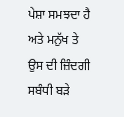ਪੇਸ਼ਾ ਸਮਝਦਾ ਹੈ ਅਤੇ ਮਨੁੱਖ ਤੇ ਉਸ ਦੀ ਜ਼ਿੰਦਗੀ ਸਬੰਧੀ ਬੜੇ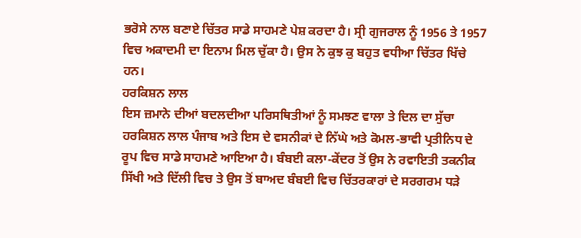ਭਰੋਸੇ ਨਾਲ ਬਣਾਏ ਚਿੱਤਰ ਸਾਡੇ ਸਾਹਮਣੇ ਪੇਸ਼ ਕਰਦਾ ਹੈ। ਸ੍ਰੀ ਗੁਜਰਾਲ ਨੂੰ 1956 ਤੇ 1957 ਵਿਚ ਅਕਾਦਮੀ ਦਾ ਇਨਾਮ ਮਿਲ ਚੁੱਕਾ ਹੈ। ਉਸ ਨੇ ਕੁਝ ਕੁ ਬਹੁਤ ਵਧੀਆ ਚਿੱਤਰ ਖਿੱਚੇ ਹਨ।
ਹਰਕਿਸ਼ਨ ਲਾਲ
ਇਸ ਜ਼ਮਾਨੇ ਦੀਆਂ ਬਦਲਦੀਆ ਪਰਿਸਥਿਤੀਆਂ ਨੂੰ ਸਮਝਣ ਵਾਲਾ ਤੇ ਦਿਲ ਦਾ ਸੁੱਚਾ ਹਰਕਿਸ਼ਨ ਲਾਲ ਪੰਜਾਬ ਅਤੇ ਇਸ ਦੇ ਵਸਨੀਕਾਂ ਦੇ ਨਿੱਘੇ ਅਤੇ ਕੋਮਲ-ਭਾਵੀ ਪ੍ਰਤੀਨਿਧ ਦੇ ਰੂਪ ਵਿਚ ਸਾਡੇ ਸਾਹਮਣੇ ਆਇਆ ਹੈ। ਬੰਬਈ ਕਲਾ-ਕੇਂਦਰ ਤੋਂ ਉਸ ਨੇ ਰਵਾਇਤੀ ਤਕਨੀਕ ਸਿੱਖੀ ਅਤੇ ਦਿੱਲੀ ਵਿਚ ਤੇ ਉਸ ਤੋਂ ਬਾਅਦ ਬੰਬਈ ਵਿਚ ਚਿੱਤਰਕਾਰਾਂ ਦੇ ਸਰਗਰਮ ਧੜੇ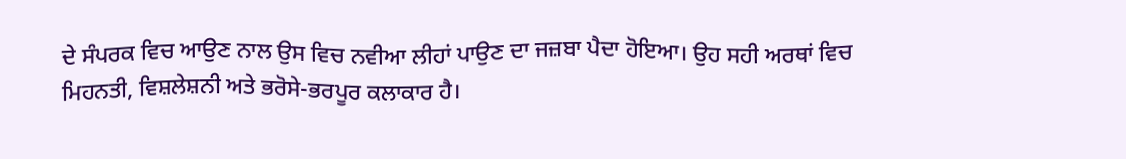ਦੇ ਸੰਪਰਕ ਵਿਚ ਆਉਣ ਨਾਲ ਉਸ ਵਿਚ ਨਵੀਆ ਲੀਹਾਂ ਪਾਉਣ ਦਾ ਜਜ਼ਬਾ ਪੈਦਾ ਹੋਇਆ। ਉਹ ਸਹੀ ਅਰਥਾਂ ਵਿਚ ਮਿਹਨਤੀ, ਵਿਸ਼ਲੇਸ਼ਨੀ ਅਤੇ ਭਰੋਸੇ-ਭਰਪੂਰ ਕਲਾਕਾਰ ਹੈ।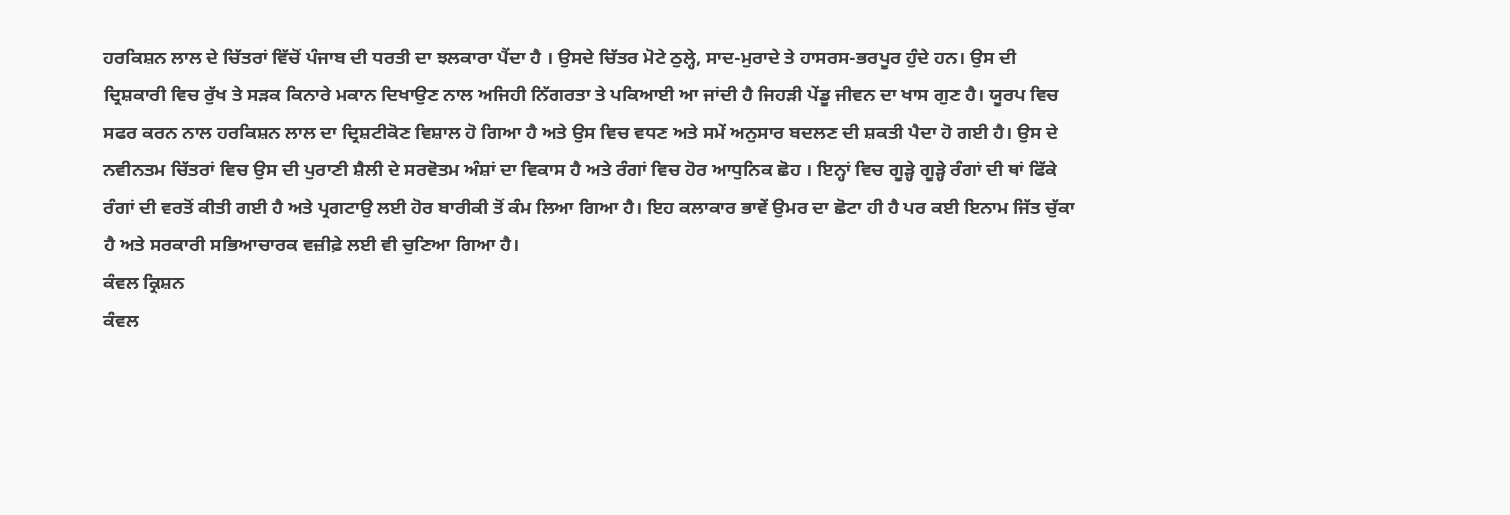ਹਰਕਿਸ਼ਨ ਲਾਲ ਦੇ ਚਿੱਤਰਾਂ ਵਿੱਚੋਂ ਪੰਜਾਬ ਦੀ ਧਰਤੀ ਦਾ ਝਲਕਾਰਾ ਪੈਂਦਾ ਹੈ । ਉਸਦੇ ਚਿੱਤਰ ਮੋਟੇ ਠੁਲ੍ਹੇ, ਸਾਦ-ਮੁਰਾਦੇ ਤੇ ਹਾਸਰਸ-ਭਰਪੂਰ ਹੁੰਦੇ ਹਨ। ਉਸ ਦੀ ਦ੍ਰਿਸ਼ਕਾਰੀ ਵਿਚ ਰੁੱਖ ਤੇ ਸੜਕ ਕਿਨਾਰੇ ਮਕਾਨ ਦਿਖਾਉਣ ਨਾਲ ਅਜਿਹੀ ਨਿੱਗਰਤਾ ਤੇ ਪਕਿਆਈ ਆ ਜਾਂਦੀ ਹੈ ਜਿਹੜੀ ਪੇਂਡੂ ਜੀਵਨ ਦਾ ਖਾਸ ਗੁਣ ਹੈ। ਯੂਰਪ ਵਿਚ ਸਫਰ ਕਰਨ ਨਾਲ ਹਰਕਿਸ਼ਨ ਲਾਲ ਦਾ ਦ੍ਰਿਸ਼ਟੀਕੋਣ ਵਿਸ਼ਾਲ ਹੋ ਗਿਆ ਹੈ ਅਤੇ ਉਸ ਵਿਚ ਵਧਣ ਅਤੇ ਸਮੇਂ ਅਨੁਸਾਰ ਬਦਲਣ ਦੀ ਸ਼ਕਤੀ ਪੈਦਾ ਹੋ ਗਈ ਹੈ। ਉਸ ਦੇ ਨਵੀਨਤਮ ਚਿੱਤਰਾਂ ਵਿਚ ਉਸ ਦੀ ਪੁਰਾਣੀ ਸ਼ੈਲੀ ਦੇ ਸਰਵੋਤਮ ਅੰਸ਼ਾਂ ਦਾ ਵਿਕਾਸ ਹੈ ਅਤੇ ਰੰਗਾਂ ਵਿਚ ਹੋਰ ਆਧੁਨਿਕ ਛੋਹ । ਇਨ੍ਹਾਂ ਵਿਚ ਗੂੜ੍ਹੇ ਗੂੜ੍ਹੇ ਰੰਗਾਂ ਦੀ ਥਾਂ ਫਿੱਕੇ ਰੰਗਾਂ ਦੀ ਵਰਤੋਂ ਕੀਤੀ ਗਈ ਹੈ ਅਤੇ ਪ੍ਰਗਟਾਉ ਲਈ ਹੋਰ ਬਾਰੀਕੀ ਤੋਂ ਕੰਮ ਲਿਆ ਗਿਆ ਹੈ। ਇਹ ਕਲਾਕਾਰ ਭਾਵੇਂ ਉਮਰ ਦਾ ਛੋਟਾ ਹੀ ਹੈ ਪਰ ਕਈ ਇਨਾਮ ਜਿੱਤ ਚੁੱਕਾ ਹੈ ਅਤੇ ਸਰਕਾਰੀ ਸਭਿਆਚਾਰਕ ਵਜ਼ੀਫ਼ੇ ਲਈ ਵੀ ਚੁਣਿਆ ਗਿਆ ਹੈ।
ਕੰਵਲ ਕ੍ਰਿਸ਼ਨ
ਕੰਵਲ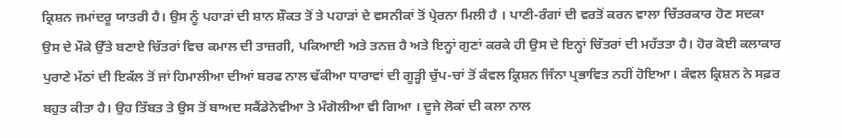ਕ੍ਰਿਸ਼ਨ ਜਮਾਂਦਰੂ ਯਾਤਰੀ ਹੈ। ਉਸ ਨੂੰ ਪਹਾੜਾਂ ਦੀ ਸ਼ਾਨ ਸ਼ੌਕਤ ਤੋਂ ਤੇ ਪਹਾੜਾਂ ਦੇ ਵਸਨੀਕਾਂ ਤੋਂ ਪ੍ਰੇਰਨਾ ਮਿਲੀ ਹੈ । ਪਾਣੀ-ਰੰਗਾਂ ਦੀ ਵਰਤੋਂ ਕਰਨ ਵਾਲਾ ਚਿੱਤਰਕਾਰ ਹੋਣ ਸਦਕਾ ਉਸ ਦੇ ਮੌਕੇ ਉੱਤੇ ਬਣਾਏ ਚਿੱਤਰਾਂ ਵਿਚ ਕਮਾਲ ਦੀ ਤਾਜ਼ਗੀ, ਪਕਿਆਈ ਅਤੇ ਤਨਜ਼ ਹੈ ਅਤੇ ਇਨ੍ਹਾਂ ਗੁਣਾਂ ਕਰਕੇ ਹੀ ਉਸ ਦੇ ਇਨ੍ਹਾਂ ਚਿੱਤਰਾਂ ਦੀ ਮਹੱਤਤਾ ਹੈ। ਹੋਰ ਕੋਈ ਕਲਾਕਾਰ ਪੁਰਾਣੇ ਮੱਠਾਂ ਦੀ ਇਕੱਲ ਤੋਂ ਜਾਂ ਹਿਮਾਲੀਆ ਦੀਆਂ ਬਰਫ ਨਾਲ ਢੱਕੀਆ ਧਾਰਾਵਾਂ ਦੀ ਗੂੜ੍ਹੀ ਚੁੱਪ-ਚਾਂ ਤੋਂ ਕੰਵਲ ਕ੍ਰਿਸ਼ਨ ਜਿੰਨਾ ਪ੍ਰਭਾਵਿਤ ਨਹੀਂ ਹੋਇਆ। ਕੰਵਲ ਕ੍ਰਿਸ਼ਨ ਨੇ ਸਫ਼ਰ ਬਹੁਤ ਕੀਤਾ ਹੈ। ਉਹ ਤਿੱਬਤ ਤੇ ਉਸ ਤੋਂ ਬਾਅਦ ਸਕੈਂਡੇਨੇਵੀਆ ਤੇ ਮੰਗੋਲੀਆ ਵੀ ਗਿਆ । ਦੂਜੇ ਲੋਕਾਂ ਦੀ ਕਲਾ ਨਾਲ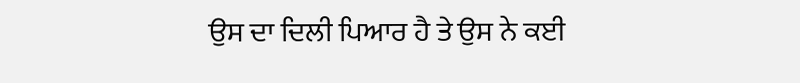ਉਸ ਦਾ ਦਿਲੀ ਪਿਆਰ ਹੈ ਤੇ ਉਸ ਨੇ ਕਈ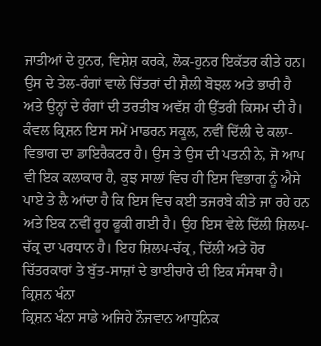ਜਾਤੀਆਂ ਦੇ ਹੁਨਰ, ਵਿਸ਼ੇਸ਼ ਕਰਕੇ, ਲੋਕ-ਹੁਨਰ ਇਕੱਤਰ ਕੀਤੇ ਹਨ। ਉਸ ਦੇ ਤੇਲ-ਰੰਗਾਂ ਵਾਲੇ ਚਿੱਤਰਾਂ ਦੀ ਸ਼ੈਲੀ ਬੋਝਲ ਅਤੇ ਭਾਰੀ ਹੈ ਅਤੇ ਉਨ੍ਹਾਂ ਦੇ ਰੰਗਾਂ ਦੀ ਤਰਤੀਬ ਅਵੱਸ਼ ਹੀ ਉੱਤਰੀ ਕਿਸਮ ਦੀ ਹੈ। ਕੰਵਲ ਕ੍ਰਿਸ਼ਨ ਇਸ ਸਮੇਂ ਮਾਡਰਨ ਸਕੂਲ, ਨਵੀਂ ਦਿੱਲੀ ਦੇ ਕਲਾ-ਵਿਭਾਗ ਦਾ ਡਾਇਰੈਕਟਰ ਹੈ। ਉਸ ਤੇ ਉਸ ਦੀ ਪਤਨੀ ਨੇ, ਜੋ ਆਪ ਵੀ ਇਕ ਕਲਾਕਾਰ ਹੈ, ਕੁਝ ਸਾਲਾਂ ਵਿਚ ਹੀ ਇਸ ਵਿਭਾਗ ਨੂੰ ਐਸੇ ਪਾਏ ਤੇ ਲੈ ਆਂਦਾ ਹੈ ਕਿ ਇਸ ਵਿਚ ਕਈ ਤਜਰਬੇ ਕੀਤੇ ਜਾ ਰਹੇ ਹਨ ਅਤੇ ਇਕ ਨਵੀਂ ਰੂਹ ਫੂਕੀ ਗਈ ਹੈ। ਉਹ ਇਸ ਵੇਲੇ ਦਿੱਲੀ ਸ਼ਿਲਪ-ਚੱਕ੍ਰ ਦਾ ਪਰਧਾਨ ਹੈ। ਇਹ ਸ਼ਿਲਪ-ਚੱਕ੍ਰ, ਦਿੱਲੀ ਅਤੇ ਹੋਰ ਚਿੱਤਰਕਾਰਾਂ ਤੇ ਬੁੱਤ-ਸਾਜ਼ਾਂ ਦੇ ਭਾਈਚਾਰੇ ਦੀ ਇਕ ਸੰਸਥਾ ਹੈ।
ਕ੍ਰਿਸ਼ਨ ਖੰਨਾ
ਕ੍ਰਿਸ਼ਨ ਖੰਨਾ ਸਾਡੇ ਅਜਿਹੇ ਨੌਜਵਾਨ ਆਧੁਨਿਕ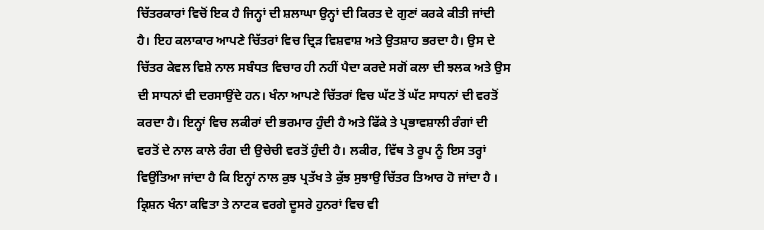ਚਿੱਤਰਕਾਰਾਂ ਵਿਚੋਂ ਇਕ ਹੈ ਜਿਨ੍ਹਾਂ ਦੀ ਸ਼ਲਾਘਾ ਉਨ੍ਹਾਂ ਦੀ ਕਿਰਤ ਦੇ ਗੁਣਾਂ ਕਰਕੇ ਕੀਤੀ ਜਾਂਦੀ ਹੈ। ਇਹ ਕਲਾਕਾਰ ਆਪਣੇ ਚਿੱਤਰਾਂ ਵਿਚ ਦ੍ਰਿੜ ਵਿਸ਼ਵਾਸ਼ ਅਤੇ ਉਤਸ਼ਾਹ ਭਰਦਾ ਹੈ। ਉਸ ਦੇ ਚਿੱਤਰ ਕੇਵਲ ਵਿਸ਼ੇ ਨਾਲ ਸਬੰਧਤ ਵਿਚਾਰ ਹੀ ਨਹੀਂ ਪੈਦਾ ਕਰਦੇ ਸਗੋਂ ਕਲਾ ਦੀ ਝਲਕ ਅਤੇ ਉਸ ਦੀ ਸਾਧਨਾਂ ਵੀ ਦਰਸਾਉਂਦੇ ਹਨ। ਖੰਨਾ ਆਪਣੇ ਚਿੱਤਰਾਂ ਵਿਚ ਘੱਟ ਤੋਂ ਘੱਟ ਸਾਧਨਾਂ ਦੀ ਵਰਤੋਂ ਕਰਦਾ ਹੈ। ਇਨ੍ਹਾਂ ਵਿਚ ਲਕੀਰਾਂ ਦੀ ਭਰਮਾਰ ਹੁੰਦੀ ਹੈ ਅਤੇ ਫਿੱਕੇ ਤੇ ਪ੍ਰਭਾਵਸ਼ਾਲੀ ਰੰਗਾਂ ਦੀ ਵਰਤੋਂ ਦੇ ਨਾਲ ਕਾਲੇ ਰੰਗ ਦੀ ਉਚੇਚੀ ਵਰਤੋਂ ਹੁੰਦੀ ਹੈ। ਲਕੀਰ, ਵਿੱਥ ਤੇ ਰੂਪ ਨੂੰ ਇਸ ਤਰ੍ਹਾਂ ਵਿਉਂਤਿਆ ਜਾਂਦਾ ਹੈ ਕਿ ਇਨ੍ਹਾਂ ਨਾਲ ਕੁਝ ਪ੍ਰਤੱਖ ਤੇ ਕੁੱਝ ਸੁਝਾਉ ਚਿੱਤਰ ਤਿਆਰ ਹੋ ਜਾਂਦਾ ਹੈ ।
ਕ੍ਰਿਸ਼ਨ ਖੰਨਾ ਕਵਿਤਾ ਤੇ ਨਾਟਕ ਵਰਗੇ ਦੂਸਰੇ ਹੁਨਰਾਂ ਵਿਚ ਵੀ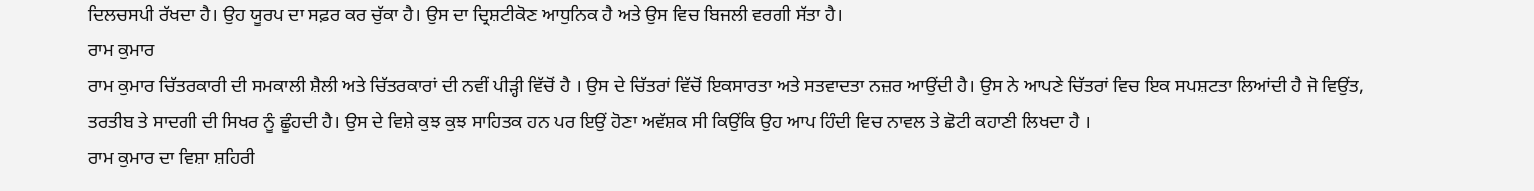ਦਿਲਚਸਪੀ ਰੱਖਦਾ ਹੈ। ਉਹ ਯੂਰਪ ਦਾ ਸਫ਼ਰ ਕਰ ਚੁੱਕਾ ਹੈ। ਉਸ ਦਾ ਦ੍ਰਿਸ਼ਟੀਕੋਣ ਆਧੁਨਿਕ ਹੈ ਅਤੇ ਉਸ ਵਿਚ ਬਿਜਲੀ ਵਰਗੀ ਸੱਤਾ ਹੈ।
ਰਾਮ ਕੁਮਾਰ
ਰਾਮ ਕੁਮਾਰ ਚਿੱਤਰਕਾਰੀ ਦੀ ਸਮਕਾਲੀ ਸ਼ੈਲੀ ਅਤੇ ਚਿੱਤਰਕਾਰਾਂ ਦੀ ਨਵੀਂ ਪੀੜ੍ਹੀ ਵਿੱਚੋਂ ਹੈ । ਉਸ ਦੇ ਚਿੱਤਰਾਂ ਵਿੱਚੋਂ ਇਕਸਾਰਤਾ ਅਤੇ ਸਤਵਾਦਤਾ ਨਜ਼ਰ ਆਉਂਦੀ ਹੈ। ਉਸ ਨੇ ਆਪਣੇ ਚਿੱਤਰਾਂ ਵਿਚ ਇਕ ਸਪਸ਼ਟਤਾ ਲਿਆਂਦੀ ਹੈ ਜੋ ਵਿਉਂਤ, ਤਰਤੀਬ ਤੇ ਸਾਦਗੀ ਦੀ ਸਿਖਰ ਨੂੰ ਛੂੰਹਦੀ ਹੈ। ਉਸ ਦੇ ਵਿਸ਼ੇ ਕੁਝ ਕੁਝ ਸਾਹਿਤਕ ਹਨ ਪਰ ਇਉਂ ਹੋਣਾ ਅਵੱਸ਼ਕ ਸੀ ਕਿਉਂਕਿ ਉਹ ਆਪ ਹਿੰਦੀ ਵਿਚ ਨਾਵਲ ਤੇ ਛੋਟੀ ਕਹਾਣੀ ਲਿਖਦਾ ਹੈ ।
ਰਾਮ ਕੁਮਾਰ ਦਾ ਵਿਸ਼ਾ ਸ਼ਹਿਰੀ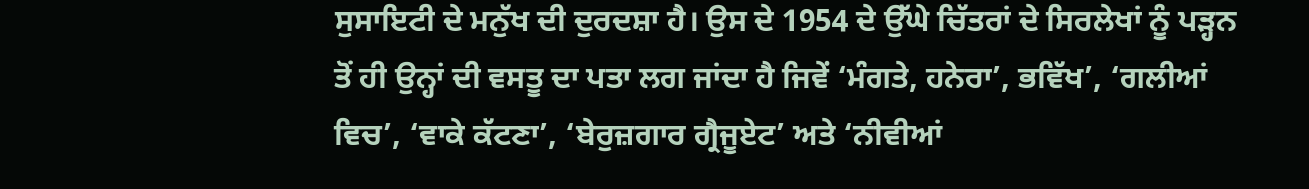ਸੁਸਾਇਟੀ ਦੇ ਮਨੁੱਖ ਦੀ ਦੁਰਦਸ਼ਾ ਹੈ। ਉਸ ਦੇ 1954 ਦੇ ਉੱਘੇ ਚਿੱਤਰਾਂ ਦੇ ਸਿਰਲੇਖਾਂ ਨੂੰ ਪੜ੍ਹਨ ਤੋਂ ਹੀ ਉਨ੍ਹਾਂ ਦੀ ਵਸਤੂ ਦਾ ਪਤਾ ਲਗ ਜਾਂਦਾ ਹੈ ਜਿਵੇਂ ‘ਮੰਗਤੇ, ਹਨੇਰਾ’, ਭਵਿੱਖ’, ‘ਗਲੀਆਂ ਵਿਚ’, ‘ਵਾਕੇ ਕੱਟਣਾ’, ‘ਬੇਰੁਜ਼ਗਾਰ ਗ੍ਰੈਜੂਏਟ’ ਅਤੇ ‘ਨੀਵੀਆਂ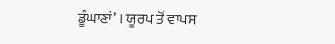ਡੂੰਘਾਣਾਂ’ । ਯੂਰਪ ਤੋਂ ਵਾਪਸ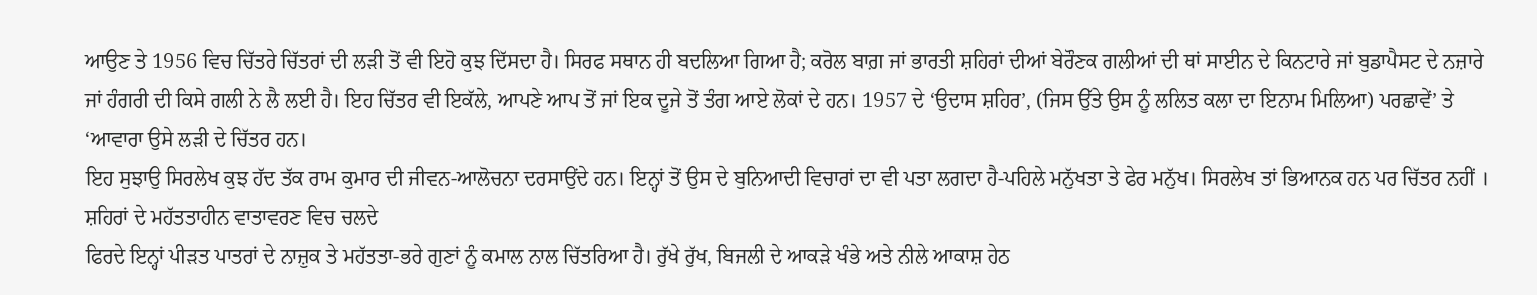ਆਉਣ ਤੇ 1956 ਵਿਚ ਚਿੱਤਰੇ ਚਿੱਤਰਾਂ ਦੀ ਲੜੀ ਤੋਂ ਵੀ ਇਹੋ ਕੁਝ ਦਿੱਸਦਾ ਹੈ। ਸਿਰਫ ਸਥਾਨ ਹੀ ਬਦਲਿਆ ਗਿਆ ਹੈ; ਕਰੋਲ ਬਾਗ਼ ਜਾਂ ਭਾਰਤੀ ਸ਼ਹਿਰਾਂ ਦੀਆਂ ਬੇਰੌਣਕ ਗਲੀਆਂ ਦੀ ਥਾਂ ਸਾਈਨ ਦੇ ਕਿਨਟਾਰੇ ਜਾਂ ਬੁਡਾਪੈਸਟ ਦੇ ਨਜ਼ਾਰੇ ਜਾਂ ਹੰਗਰੀ ਦੀ ਕਿਸੇ ਗਲੀ ਨੇ ਲੈ ਲਈ ਹੈ। ਇਹ ਚਿੱਤਰ ਵੀ ਇਕੱਲੇ, ਆਪਣੇ ਆਪ ਤੋਂ ਜਾਂ ਇਕ ਦੂਜੇ ਤੋਂ ਤੰਗ ਆਏ ਲੋਕਾਂ ਦੇ ਹਨ। 1957 ਦੇ ‘ਉਦਾਸ ਸ਼ਹਿਰ’, (ਜਿਸ ਉੱਤੇ ਉਸ ਨੂੰ ਲਲਿਤ ਕਲਾ ਦਾ ਇਨਾਮ ਮਿਲਿਆ) ਪਰਛਾਵੇਂ’ ਤੇ ‘ਆਵਾਰਾ ਉਸੇ ਲੜੀ ਦੇ ਚਿੱਤਰ ਹਨ।
ਇਹ ਸੁਝਾਉ ਸਿਰਲੇਖ ਕੁਝ ਹੱਦ ਤੱਕ ਰਾਮ ਕੁਮਾਰ ਦੀ ਜੀਵਨ-ਆਲੋਚਨਾ ਦਰਸਾਉਂਦੇ ਹਨ। ਇਨ੍ਹਾਂ ਤੋਂ ਉਸ ਦੇ ਬੁਨਿਆਦੀ ਵਿਚਾਰਾਂ ਦਾ ਵੀ ਪਤਾ ਲਗਦਾ ਹੈ-ਪਹਿਲੇ ਮਨੁੱਖਤਾ ਤੇ ਫੇਰ ਮਨੁੱਖ। ਸਿਰਲੇਖ ਤਾਂ ਭਿਆਨਕ ਹਨ ਪਰ ਚਿੱਤਰ ਨਹੀਂ । ਸ਼ਹਿਰਾਂ ਦੇ ਮਹੱਤਤਾਹੀਨ ਵਾਤਾਵਰਣ ਵਿਚ ਚਲਦੇ
ਫਿਰਦੇ ਇਨ੍ਹਾਂ ਪੀੜਤ ਪਾਤਰਾਂ ਦੇ ਨਾਜ਼ੁਕ ਤੇ ਮਹੱਤਤਾ-ਭਰੇ ਗੁਣਾਂ ਨੂੰ ਕਮਾਲ ਨਾਲ ਚਿੱਤਰਿਆ ਹੈ। ਰੁੱਖੇ ਰੁੱਖ, ਬਿਜਲੀ ਦੇ ਆਕੜੇ ਖੰਭੇ ਅਤੇ ਨੀਲੇ ਆਕਾਸ਼ ਹੇਠ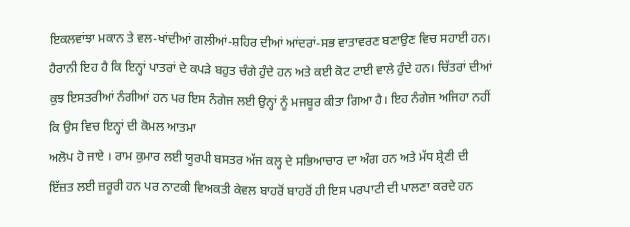ਇਕਲਵਾਂਝਾ ਮਕਾਨ ਤੇ ਵਲ-ਖਾਂਦੀਆਂ ਗਲੀਆਂ-ਸ਼ਹਿਰ ਦੀਆਂ ਆਂਦਰਾਂ-ਸਭ ਵਾਤਾਵਰਣ ਬਣਾਉਣ ਵਿਚ ਸਹਾਈ ਹਨ। ਹੈਰਾਨੀ ਇਹ ਹੈ ਕਿ ਇਨ੍ਹਾਂ ਪਾਤਰਾਂ ਦੇ ਕਪੜੇ ਬਹੁਤ ਚੰਗੇ ਹੁੰਦੇ ਹਨ ਅਤੇ ਕਈ ਕੋਟ ਟਾਈ ਵਾਲੇ ਹੁੰਦੇ ਹਨ। ਚਿੱਤਰਾਂ ਦੀਆਂ ਕੁਝ ਇਸਤਰੀਆਂ ਨੰਗੀਆਂ ਹਨ ਪਰ ਇਸ ਨੰਗੇਜ ਲਈ ਉਨ੍ਹਾਂ ਨੂੰ ਮਜਬੂਰ ਕੀਤਾ ਗਿਆ ਹੈ। ਇਹ ਨੰਗੇਜ ਅਜਿਹਾ ਨਹੀਂ ਕਿ ਉਸ ਵਿਚ ਇਨ੍ਹਾਂ ਦੀ ਕੋਮਲ ਆਤਮਾ
ਅਲੋਪ ਹੋ ਜਾਏ । ਰਾਮ ਕੁਮਾਰ ਲਈ ਯੂਰਪੀ ਬਸਤਰ ਅੱਜ ਕਲ੍ਹ ਦੇ ਸਭਿਆਚਾਰ ਦਾ ਅੰਗ ਹਨ ਅਤੇ ਮੱਧ ਸ਼੍ਰੇਣੀ ਦੀ ਇੱਜ਼ਤ ਲਈ ਜ਼ਰੂਰੀ ਹਨ ਪਰ ਨਾਟਕੀ ਵਿਅਕਤੀ ਕੇਵਲ ਬਾਹਰੋਂ ਬਾਹਰੋਂ ਹੀ ਇਸ ਪਰਪਾਟੀ ਦੀ ਪਾਲਣਾ ਕਰਦੇ ਹਨ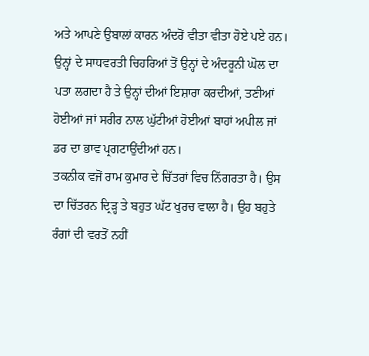ਅਤੇ ਆਪਣੇ ਉਬਾਲਾਂ ਕਾਰਨ ਅੰਦਰੋਂ ਵੀਤਾ ਵੀਤਾ ਹੋਏ ਪਏ ਹਨ। ਉਨ੍ਹਾਂ ਦੇ ਸਾਧਵਰਤੀ ਚਿਹਰਿਆਂ ਤੋਂ ਉਨ੍ਹਾਂ ਦੇ ਅੰਦਰੂਨੀ ਘੋਲ ਦਾ ਪਤਾ ਲਗਦਾ ਹੈ ਤੇ ਉਨ੍ਹਾਂ ਦੀਆਂ ਇਸ਼ਾਰਾ ਕਰਦੀਆਂ, ਤਣੀਆਂ ਹੋਈਆਂ ਜਾਂ ਸਰੀਰ ਨਾਲ ਘੁੱਟੀਆਂ ਹੋਈਆਂ ਬਾਹਾਂ ਅਪੀਲ ਜਾਂ ਡਰ ਦਾ ਭਾਵ ਪ੍ਰਗਟਾਉਂਦੀਆਂ ਹਨ।
ਤਕਨੀਕ ਵਜੋਂ ਰਾਮ ਕੁਮਾਰ ਦੇ ਚਿੱਤਰਾਂ ਵਿਚ ਨਿੱਗਰਤਾ ਹੈ। ਉਸ ਦਾ ਚਿੱਤਰਨ ਦ੍ਰਿੜ੍ਹ ਤੇ ਬਹੁਤ ਘੱਟ ਖੁਰਚ ਵਾਲਾ ਹੈ। ਉਹ ਬਹੁਤੇ ਰੰਗਾਂ ਦੀ ਵਰਤੋਂ ਨਹੀਂ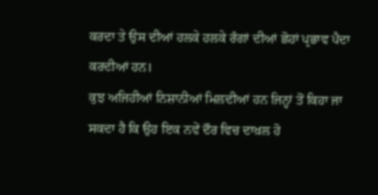ਕਰਦਾ ਤੇ ਉਸ ਦੀਆਂ ਹਲਕੇ ਹਲਕੇ ਰੰਗਾਂ ਦੀਆਂ ਛੋਹਾਂ ਪ੍ਰਭਾਵ ਪੈਦਾ ਕਰਦੀਆਂ ਹਨ।
ਕੁਝ ਅਜਿਹੀਆਂ ਨਿਸ਼ਾਨੀਆਂ ਮਿਲਦੀਆਂ ਹਨ ਜਿਨ੍ਹਾਂ ਤੋਂ ਕਿਹਾ ਜਾ ਸਕਦਾ ਹੈ ਕਿ ਉਹ ਇਕ ਨਵੇਂ ਦੌਰ ਵਿਚ ਦਾਖ਼ਲ ਹੋ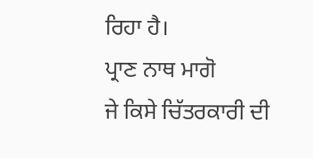ਰਿਹਾ ਹੈ।
ਪ੍ਰਾਣ ਨਾਥ ਮਾਗੋ
ਜੇ ਕਿਸੇ ਚਿੱਤਰਕਾਰੀ ਦੀ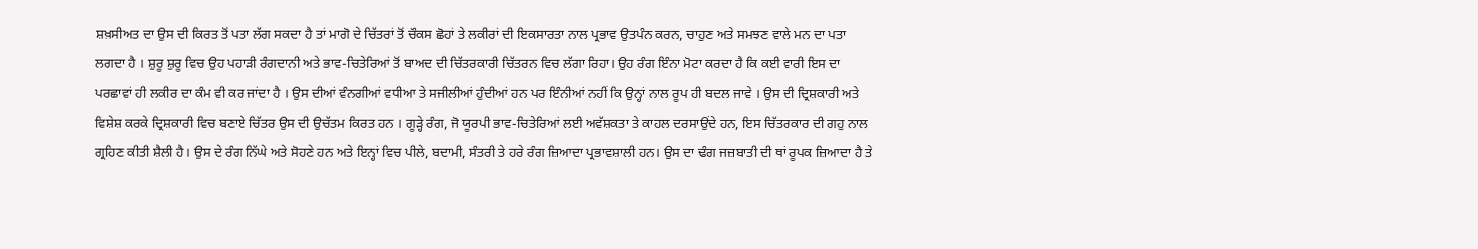ਸ਼ਖ਼ਸੀਅਤ ਦਾ ਉਸ ਦੀ ਕਿਰਤ ਤੋਂ ਪਤਾ ਲੱਗ ਸਕਦਾ ਹੈ ਤਾਂ ਮਾਗੋ ਦੇ ਚਿੱਤਰਾਂ ਤੋਂ ਚੌਕਸ ਛੋਹਾਂ ਤੇ ਲਕੀਰਾਂ ਦੀ ਇਕਸਾਰਤਾ ਨਾਲ ਪ੍ਰਭਾਵ ਉਤਪੰਨ ਕਰਨ, ਚਾਹੁਣ ਅਤੇ ਸਮਝਣ ਵਾਲੇ ਮਨ ਦਾ ਪਤਾ ਲਗਦਾ ਹੈ । ਸ਼ੁਰੂ ਸ਼ੁਰੂ ਵਿਚ ਉਹ ਪਹਾੜੀ ਰੰਗਦਾਨੀ ਅਤੇ ਭਾਵ-ਚਿਤੇਰਿਆਂ ਤੋਂ ਬਾਅਦ ਦੀ ਚਿੱਤਰਕਾਰੀ ਚਿੱਤਰਨ ਵਿਚ ਲੱਗਾ ਰਿਹਾ। ਉਹ ਰੰਗ ਇੰਨਾ ਮੋਟਾ ਕਰਦਾ ਹੈ ਕਿ ਕਈ ਵਾਰੀ ਇਸ ਦਾ ਪਰਛਾਵਾਂ ਹੀ ਲਕੀਰ ਦਾ ਕੰਮ ਵੀ ਕਰ ਜਾਂਦਾ ਹੈ । ਉਸ ਦੀਆਂ ਵੰਨਗੀਆਂ ਵਧੀਆ ਤੇ ਸਜੀਲੀਆਂ ਹੁੰਦੀਆਂ ਹਨ ਪਰ ਇੰਨੀਆਂ ਨਹੀਂ ਕਿ ਉਨ੍ਹਾਂ ਨਾਲ ਰੂਪ ਹੀ ਬਦਲ ਜਾਵੇ । ਉਸ ਦੀ ਦ੍ਰਿਸ਼ਕਾਰੀ ਅਤੇ ਵਿਸ਼ੇਸ਼ ਕਰਕੇ ਦ੍ਰਿਸ਼ਕਾਰੀ ਵਿਚ ਬਣਾਏ ਚਿੱਤਰ ਉਸ ਦੀ ਉਚੱਤਮ ਕਿਰਤ ਹਨ । ਗੂੜ੍ਹੇ ਰੰਗ, ਜੋ ਯੂਰਪੀ ਭਾਵ-ਚਿਤੇਰਿਆਂ ਲਈ ਅਵੱਸ਼ਕਤਾ ਤੇ ਕਾਹਲ ਦਰਸਾਉਂਦੇ ਹਨ, ਇਸ ਚਿੱਤਰਕਾਰ ਦੀ ਗਹੁ ਨਾਲ ਗ੍ਰਹਿਣ ਕੀਤੀ ਸ਼ੈਲੀ ਹੈ। ਉਸ ਦੇ ਰੰਗ ਨਿੱਘੇ ਅਤੇ ਸੋਹਣੇ ਹਨ ਅਤੇ ਇਨ੍ਹਾਂ ਵਿਚ ਪੀਲੇ, ਬਦਾਮੀ, ਸੰਤਰੀ ਤੇ ਹਰੇ ਰੰਗ ਜ਼ਿਆਦਾ ਪ੍ਰਭਾਵਸ਼ਾਲੀ ਹਨ। ਉਸ ਦਾ ਢੰਗ ਜਜ਼ਬਾਤੀ ਦੀ ਥਾਂ ਰੂਪਕ ਜ਼ਿਆਦਾ ਹੈ ਤੇ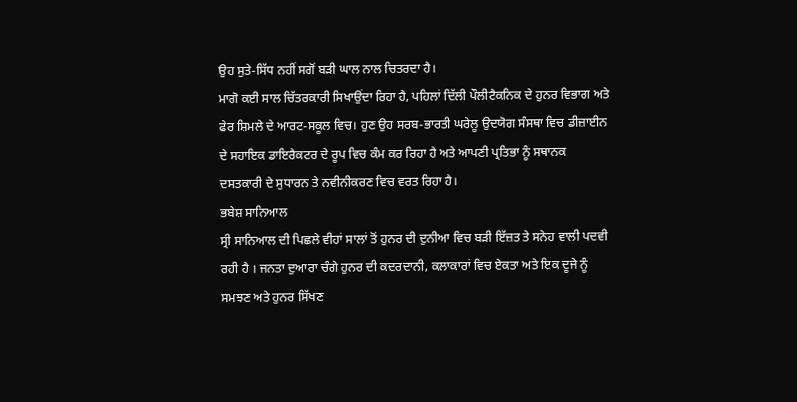ਉਹ ਸੁਤੇ-ਸਿੱਧ ਨਹੀਂ ਸਗੋਂ ਬੜੀ ਘਾਲ ਨਾਲ ਚਿਤਰਦਾ ਹੈ।
ਮਾਗੋ ਕਈ ਸਾਲ ਚਿੱਤਰਕਾਰੀ ਸਿਖਾਉਂਦਾ ਰਿਹਾ ਹੈ, ਪਹਿਲਾਂ ਦਿੱਲੀ ਪੌਲੀਟੈਕਨਿਕ ਦੇ ਹੁਨਰ ਵਿਭਾਗ ਅਤੇ ਫੇਰ ਸ਼ਿਮਲੇ ਦੇ ਆਰਟ-ਸਕੂਲ ਵਿਚ। ਹੁਣ ਉਹ ਸਰਬ-ਭਾਰਤੀ ਘਰੇਲੂ ਉਦਯੋਗ ਸੰਸਥਾ ਵਿਚ ਡੀਜ਼ਾਈਨ ਦੇ ਸਹਾਇਕ ਡਾਇਰੈਕਟਰ ਦੇ ਰੂਪ ਵਿਚ ਕੰਮ ਕਰ ਰਿਹਾ ਹੈ ਅਤੇ ਆਪਣੀ ਪ੍ਰਤਿਭਾ ਨੂੰ ਸਥਾਨਕ ਦਸਤਕਾਰੀ ਦੇ ਸੁਧਾਰਨ ਤੇ ਨਵੀਨੀਕਰਣ ਵਿਚ ਵਰਤ ਰਿਹਾ ਹੈ।
ਭਬੇਸ਼ ਸਾਨਿਆਲ
ਸ੍ਰੀ ਸਾਨਿਆਲ ਦੀ ਪਿਛਲੇ ਵੀਹਾਂ ਸਾਲਾਂ ਤੋਂ ਹੁਨਰ ਦੀ ਦੁਨੀਆ ਵਿਚ ਬੜੀ ਇੱਜ਼ਤ ਤੇ ਸਨੇਹ ਵਾਲੀ ਪਦਵੀ ਰਹੀ ਹੈ । ਜਨਤਾ ਦੁਆਰਾ ਚੰਗੇ ਹੁਨਰ ਦੀ ਕਦਰਦਾਨੀ, ਕਲਾਕਾਰਾਂ ਵਿਚ ਏਕਤਾ ਅਤੇ ਇਕ ਦੂਜੇ ਨੂੰ ਸਮਝਣ ਅਤੇ ਹੁਨਰ ਸਿੱਖਣ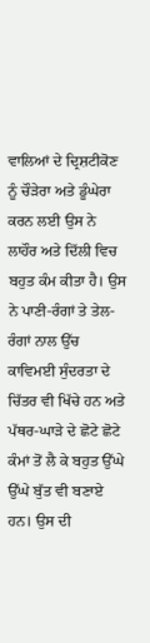ਵਾਲਿਆਂ ਦੇ ਦ੍ਰਿਸ਼ਟੀਕੋਣ ਨੂੰ ਚੌੜੇਰਾ ਅਤੇ ਡੂੰਘੇਰਾ ਕਰਨ ਲਈ ਉਸ ਨੇ ਲਾਹੌਰ ਅਤੇ ਦਿੱਲੀ ਵਿਚ ਬਹੁਤ ਕੰਮ ਕੀਤਾ ਹੈ। ਉਸ ਨੇ ਪਾਣੀ-ਰੰਗਾਂ ਤੇ ਤੇਲ-ਰੰਗਾਂ ਨਾਲ ਉੱਚ ਕਾਵਿਮਈ ਸੁੰਦਰਤਾ ਦੇ ਚਿੱਤਰ ਵੀ ਖਿੱਚੇ ਹਨ ਅਤੇ ਪੱਥਰ-ਘਾੜੇ ਦੇ ਛੋਟੇ ਛੋਟੇ ਕੰਮਾਂ ਤੋਂ ਲੈ ਕੇ ਬਹੁਤ ਉੱਘੇ ਉੱਘੇ ਬੁੱਤ ਵੀ ਬਣਾਏ ਹਨ। ਉਸ ਦੀ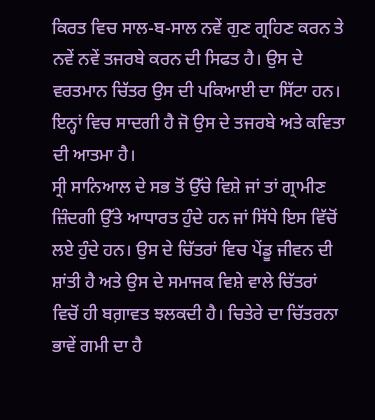ਕਿਰਤ ਵਿਚ ਸਾਲ-ਬ-ਸਾਲ ਨਵੇਂ ਗੁਣ ਗ੍ਰਹਿਣ ਕਰਨ ਤੇ ਨਵੇਂ ਨਵੇਂ ਤਜਰਬੇ ਕਰਨ ਦੀ ਸਿਫਤ ਹੈ। ਉਸ ਦੇ ਵਰਤਮਾਨ ਚਿੱਤਰ ਉਸ ਦੀ ਪਕਿਆਈ ਦਾ ਸਿੱਟਾ ਹਨ। ਇਨ੍ਹਾਂ ਵਿਚ ਸਾਦਗੀ ਹੈ ਜੋ ਉਸ ਦੇ ਤਜਰਬੇ ਅਤੇ ਕਵਿਤਾ ਦੀ ਆਤਮਾ ਹੈ।
ਸ੍ਰੀ ਸਾਨਿਆਲ ਦੇ ਸਭ ਤੋਂ ਉੱਚੇ ਵਿਸ਼ੇ ਜਾਂ ਤਾਂ ਗ੍ਰਾਮੀਣ ਜ਼ਿੰਦਗੀ ਉੱਤੇ ਆਧਾਰਤ ਹੁੰਦੇ ਹਨ ਜਾਂ ਸਿੱਧੇ ਇਸ ਵਿੱਚੋਂ ਲਏ ਹੁੰਦੇ ਹਨ। ਉਸ ਦੇ ਚਿੱਤਰਾਂ ਵਿਚ ਪੇਂਡੂ ਜੀਵਨ ਦੀ ਸ਼ਾਂਤੀ ਹੈ ਅਤੇ ਉਸ ਦੇ ਸਮਾਜਕ ਵਿਸ਼ੇ ਵਾਲੇ ਚਿੱਤਰਾਂ ਵਿਚੋਂ ਹੀ ਬਗ਼ਾਵਤ ਝਲਕਦੀ ਹੈ। ਚਿਤੇਰੇ ਦਾ ਚਿੱਤਰਨਾ ਭਾਵੇਂ ਗਮੀ ਦਾ ਹੈ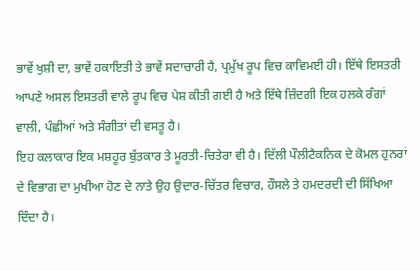ਭਾਵੇਂ ਖੁਸ਼ੀ ਦਾ, ਭਾਵੇਂ ਹਕਾਇਤੀ ਤੇ ਭਾਵੇਂ ਸਦਾਚਾਰੀ ਹੈ, ਪ੍ਰਮੁੱਖ ਰੂਪ ਵਿਚ ਕਾਵਿਮਈ ਹੀ। ਇੱਥੇ ਇਸਤਰੀ ਆਪਣੇ ਅਸਲ ਇਸਤਰੀ ਵਾਲੇ ਰੂਪ ਵਿਚ ਪੇਸ਼ ਕੀਤੀ ਗਈ ਹੈ ਅਤੇ ਇੱਥੇ ਜ਼ਿੰਦਗੀ ਇਕ ਹਲਕੇ ਰੰਗਾਂ ਵਾਲੀ, ਪੰਛੀਆਂ ਅਤੇ ਸੰਗੀਤਾਂ ਦੀ ਵਸਤੂ ਹੈ।
ਇਹ ਕਲਾਕਾਰ ਇਕ ਮਸ਼ਹੂਰ ਬੁੱਤਕਾਰ ਤੇ ਮੂਰਤੀ-ਚਿਤੇਰਾ ਵੀ ਹੈ। ਦਿੱਲੀ ਪੌਲੀਟੈਕਨਿਕ ਦੇ ਕੋਮਲ ਹੁਨਰਾਂ ਦੇ ਵਿਭਾਗ ਦਾ ਮੁਖੀਆ ਹੋਣ ਦੇ ਨਾਤੇ ਉਹ ਉਦਾਰ-ਚਿੱਤਰ ਵਿਚਾਰ, ਹੌਸਲੇ ਤੇ ਹਮਦਰਦੀ ਦੀ ਸਿੱਖਿਆ ਦਿੰਦਾ ਹੈ।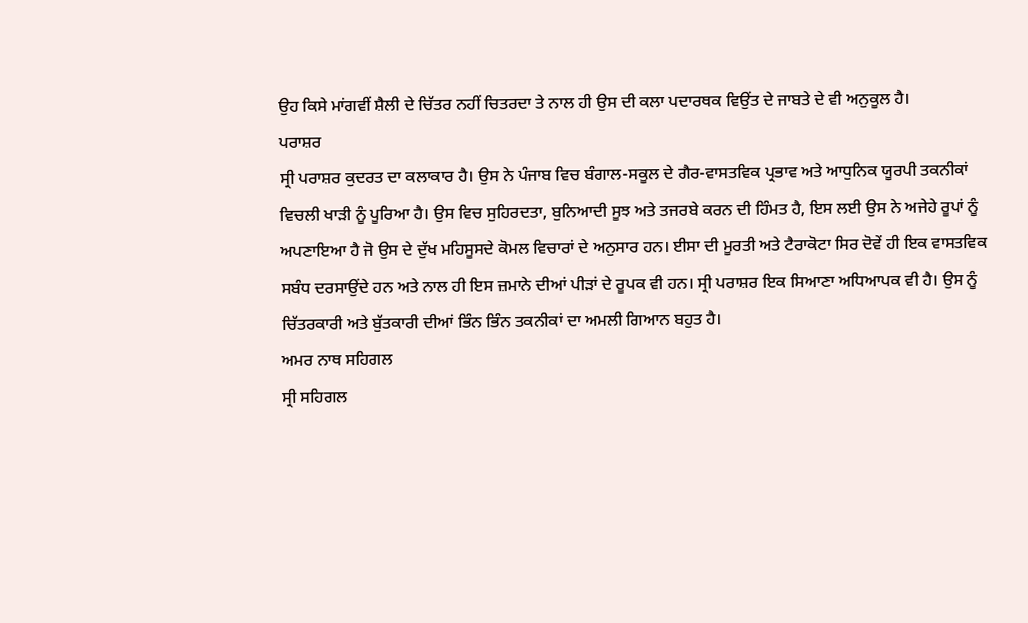ਉਹ ਕਿਸੇ ਮਾਂਗਵੀਂ ਸ਼ੈਲੀ ਦੇ ਚਿੱਤਰ ਨਹੀਂ ਚਿਤਰਦਾ ਤੇ ਨਾਲ ਹੀ ਉਸ ਦੀ ਕਲਾ ਪਦਾਰਥਕ ਵਿਉਂਤ ਦੇ ਜਾਬਤੇ ਦੇ ਵੀ ਅਨੁਕੂਲ ਹੈ।
ਪਰਾਸ਼ਰ
ਸ੍ਰੀ ਪਰਾਸ਼ਰ ਕੁਦਰਤ ਦਾ ਕਲਾਕਾਰ ਹੈ। ਉਸ ਨੇ ਪੰਜਾਬ ਵਿਚ ਬੰਗਾਲ-ਸਕੂਲ ਦੇ ਗੈਰ-ਵਾਸਤਵਿਕ ਪ੍ਰਭਾਵ ਅਤੇ ਆਧੁਨਿਕ ਯੂਰਪੀ ਤਕਨੀਕਾਂ ਵਿਚਲੀ ਖਾੜੀ ਨੂੰ ਪੂਰਿਆ ਹੈ। ਉਸ ਵਿਚ ਸੁਹਿਰਦਤਾ, ਬੁਨਿਆਦੀ ਸੂਝ ਅਤੇ ਤਜਰਬੇ ਕਰਨ ਦੀ ਹਿੰਮਤ ਹੈ, ਇਸ ਲਈ ਉਸ ਨੇ ਅਜੇਹੇ ਰੂਪਾਂ ਨੂੰ ਅਪਣਾਇਆ ਹੈ ਜੋ ਉਸ ਦੇ ਦੁੱਖ ਮਹਿਸੂਸਦੇ ਕੋਮਲ ਵਿਚਾਰਾਂ ਦੇ ਅਨੁਸਾਰ ਹਨ। ਈਸਾ ਦੀ ਮੂਰਤੀ ਅਤੇ ਟੈਰਾਕੋਟਾ ਸਿਰ ਦੋਵੇਂ ਹੀ ਇਕ ਵਾਸਤਵਿਕ ਸਬੰਧ ਦਰਸਾਉਂਦੇ ਹਨ ਅਤੇ ਨਾਲ ਹੀ ਇਸ ਜ਼ਮਾਨੇ ਦੀਆਂ ਪੀੜਾਂ ਦੇ ਰੂਪਕ ਵੀ ਹਨ। ਸ੍ਰੀ ਪਰਾਸ਼ਰ ਇਕ ਸਿਆਣਾ ਅਧਿਆਪਕ ਵੀ ਹੈ। ਉਸ ਨੂੰ ਚਿੱਤਰਕਾਰੀ ਅਤੇ ਬੁੱਤਕਾਰੀ ਦੀਆਂ ਭਿੰਨ ਭਿੰਨ ਤਕਨੀਕਾਂ ਦਾ ਅਮਲੀ ਗਿਆਨ ਬਹੁਤ ਹੈ।
ਅਮਰ ਨਾਥ ਸਹਿਗਲ
ਸ੍ਰੀ ਸਹਿਗਲ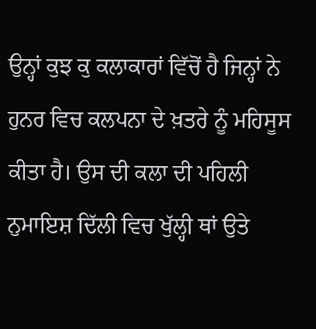ਉਨ੍ਹਾਂ ਕੁਝ ਕੁ ਕਲਾਕਾਰਾਂ ਵਿੱਚੋਂ ਹੈ ਜਿਨ੍ਹਾਂ ਨੇ ਹੁਨਰ ਵਿਚ ਕਲਪਨਾ ਦੇ ਖ਼ਤਰੇ ਨੂੰ ਮਹਿਸੂਸ ਕੀਤਾ ਹੈ। ਉਸ ਦੀ ਕਲਾ ਦੀ ਪਹਿਲੀ ਨੁਮਾਇਸ਼ ਦਿੱਲੀ ਵਿਚ ਖੁੱਲ੍ਹੀ ਥਾਂ ਉਤੇ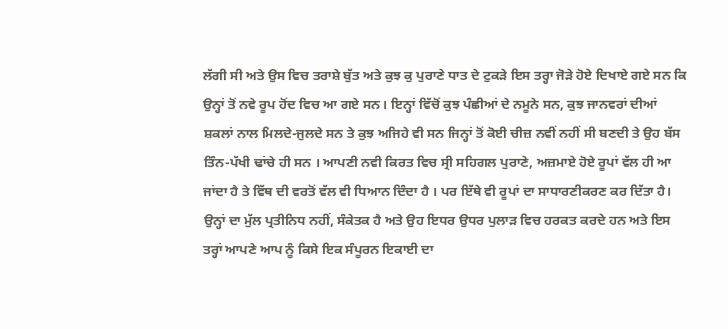ਲੱਗੀ ਸੀ ਅਤੇ ਉਸ ਵਿਚ ਤਰਾਸ਼ੇ ਬੁੱਤ ਅਤੇ ਕੁਝ ਕੁ ਪੁਰਾਣੇ ਧਾਤ ਦੇ ਟੁਕੜੇ ਇਸ ਤਰ੍ਹਾ ਜੋੜੇ ਹੋਏ ਦਿਖਾਏ ਗਏ ਸਨ ਕਿ ਉਨ੍ਹਾਂ ਤੋਂ ਨਵੇ ਰੂਪ ਹੋਂਦ ਵਿਚ ਆ ਗਏ ਸਨ। ਇਨ੍ਹਾਂ ਵਿੱਚੋਂ ਕੁਝ ਪੰਛੀਆਂ ਦੇ ਨਮੂਨੇ ਸਨ, ਕੁਝ ਜਾਨਵਰਾਂ ਦੀਆਂ ਸ਼ਕਲਾਂ ਨਾਲ ਮਿਲਦੇ-ਜੁਲਦੇ ਸਨ ਤੇ ਕੁਝ ਅਜਿਹੇ ਵੀ ਸਨ ਜਿਨ੍ਹਾਂ ਤੋਂ ਕੋਈ ਚੀਜ਼ ਨਵੀਂ ਨਹੀਂ ਸੀ ਬਣਦੀ ਤੇ ਉਹ ਬੱਸ ਤਿੰਨ-ਪੱਖੀ ਢਾਂਚੇ ਹੀ ਸਨ । ਆਪਣੀ ਨਵੀ ਕਿਰਤ ਵਿਚ ਸ੍ਰੀ ਸਹਿਗਲ ਪੁਰਾਣੇ, ਅਜ਼ਮਾਏ ਹੋਏ ਰੂਪਾਂ ਵੱਲ ਹੀ ਆ ਜਾਂਦਾ ਹੈ ਤੇ ਵਿੱਥ ਦੀ ਵਰਤੋਂ ਵੱਲ ਵੀ ਧਿਆਨ ਦਿੰਦਾ ਹੈ । ਪਰ ਇੱਥੇ ਵੀ ਰੂਪਾਂ ਦਾ ਸਾਧਾਰਣੀਕਰਣ ਕਰ ਦਿੱਤਾ ਹੈ। ਉਨ੍ਹਾਂ ਦਾ ਮੁੱਲ ਪ੍ਰਤੀਨਿਧ ਨਹੀਂ, ਸੰਕੇਤਕ ਹੈ ਅਤੇ ਉਹ ਇਧਰ ਉਧਰ ਪੁਲਾੜ ਵਿਚ ਹਰਕਤ ਕਰਦੇ ਹਨ ਅਤੇ ਇਸ ਤਰ੍ਹਾਂ ਆਪਣੇ ਆਪ ਨੂੰ ਕਿਸੇ ਇਕ ਸੰਪੂਰਨ ਇਕਾਈ ਦਾ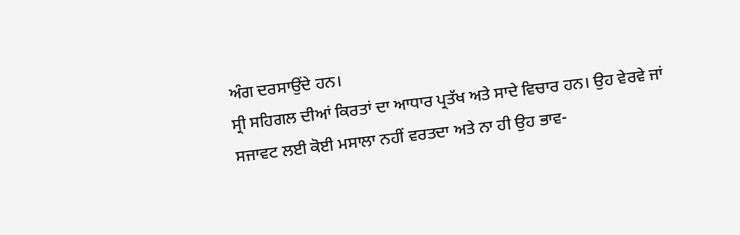ਅੰਗ ਦਰਸਾਉਂਦੇ ਹਨ।
ਸ੍ਰੀ ਸਹਿਗਲ ਦੀਆਂ ਕਿਰਤਾਂ ਦਾ ਆਧਾਰ ਪ੍ਰਤੱਖ ਅਤੇ ਸਾਦੇ ਵਿਚਾਰ ਹਨ। ਉਹ ਵੇਰਵੇ ਜਾਂ ਸਜਾਵਟ ਲਈ ਕੋਈ ਮਸਾਲਾ ਨਹੀਂ ਵਰਤਦਾ ਅਤੇ ਨਾ ਹੀ ਉਹ ਭਾਵ-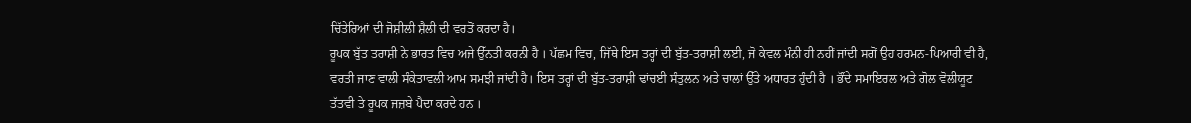ਚਿੱਤੇਰਿਆਂ ਦੀ ਜੋਸ਼ੀਲੀ ਸ਼ੈਲੀ ਦੀ ਵਰਤੋਂ ਕਰਦਾ ਹੈ।
ਰੂਪਕ ਬੁੱਤ ਤਰਾਸ਼ੀ ਨੇ ਭਾਰਤ ਵਿਚ ਅਜੇ ਉੱਨਤੀ ਕਰਨੀ ਹੈ । ਪੱਛਮ ਵਿਚ, ਜਿੱਥੇ ਇਸ ਤਰ੍ਹਾਂ ਦੀ ਬੁੱਤ-ਤਰਾਸ਼ੀ ਲਈ, ਜੋ ਕੇਵਲ ਮੰਨੀ ਹੀ ਨਹੀਂ ਜਾਂਦੀ ਸਗੋਂ ਉਹ ਹਰਮਨ-ਪਿਆਰੀ ਵੀ ਹੈ, ਵਰਤੀ ਜਾਣ ਵਾਲੀ ਸੰਕੇਤਾਵਲੀ ਆਮ ਸਮਝੀ ਜਾਂਦੀ ਹੈ। ਇਸ ਤਰ੍ਹਾਂ ਦੀ ਬੁੱਤ-ਤਰਾਸ਼ੀ ਢਾਂਚਈ ਸੰਤੁਲਨ ਅਤੇ ਚਾਲਾਂ ਉੱਤੇ ਅਧਾਰਤ ਹੁੰਦੀ ਹੈ । ਭੌਂਦੇ ਸਮਾਇਰਲ ਅਤੇ ਗੋਲ ਵੋਲੀਯੂਟ ਤੱਤਵੀ ਤੇ ਰੂਪਕ ਜਜ਼ਬੇ ਪੈਦਾ ਕਰਦੇ ਹਨ ।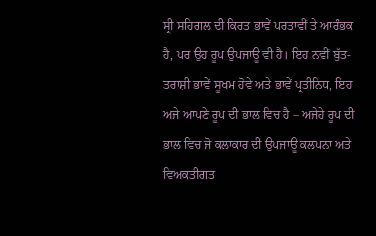ਸ੍ਰੀ ਸਹਿਗਲ ਦੀ ਕਿਰਤ ਭਾਵੇਂ ਪਰਤਾਵੀਂ ਤੇ ਆਰੰਭਕ ਹੈ, ਪਰ ਉਹ ਰੂਪ ਉਪਜਾਊ ਵੀ ਹੈ। ਇਹ ਨਵੀਂ ਬੁੱਤ-ਤਰਾਸ਼ੀ ਭਾਵੇਂ ਸੂਖਮ ਹੋਵੇ ਅਤੇ ਭਾਵੇਂ ਪ੍ਰਤੀਨਿਧ, ਇਹ ਅਜੇ ਆਪਣੇ ਰੂਪ ਦੀ ਭਾਲ ਵਿਚ ਹੈ – ਅਜੇਹੇ ਰੂਪ ਦੀ ਭਾਲ ਵਿਚ ਜੋ ਕਲਾਕਾਰ ਦੀ ਉਪਜਾਊ ਕਲਪਨਾ ਅਤੇ ਵਿਅਕਤੀਗਤ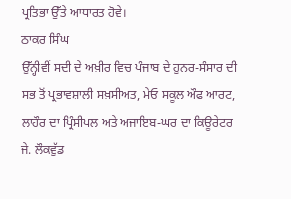ਪ੍ਰਤਿਭਾ ਉੱਤੇ ਆਧਾਰਤ ਹੋਵੇ।
ਠਾਕਰ ਸਿੰਘ
ਉੱਨ੍ਹੀਵੀਂ ਸਦੀ ਦੇ ਅਖ਼ੀਰ ਵਿਚ ਪੰਜਾਬ ਦੇ ਹੁਨਰ-ਸੰਸਾਰ ਦੀ ਸਭ ਤੋਂ ਪ੍ਰਭਾਵਸ਼ਾਲੀ ਸਖ਼ਸੀਅਤ, ਮੇਓ ਸਕੂਲ ਔਫ ਆਰਟ, ਲਾਹੌਰ ਦਾ ਪ੍ਰਿੰਸੀਪਲ ਅਤੇ ਅਜਾਇਬ-ਘਰ ਦਾ ਕਿਊਰੇਟਰ ਜੇ. ਲੌਕਵੁੱਡ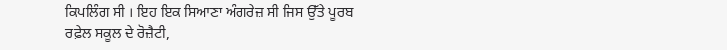ਕਿਪਲਿੰਗ ਸੀ । ਇਹ ਇਕ ਸਿਆਣਾ ਅੰਗਰੇਜ਼ ਸੀ ਜਿਸ ਉੱਤੇ ਪੂਰਬ ਰਫ਼ੇਲ ਸਕੂਲ ਦੇ ਰੋਜ਼ੈਟੀ,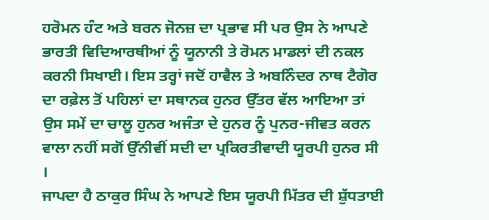ਹਰੋਮਨ ਹੰਟ ਅਤੇ ਬਰਨ ਜੋਨਜ਼ ਦਾ ਪ੍ਰਭਾਵ ਸੀ ਪਰ ਉਸ ਨੇ ਆਪਣੇ ਭਾਰਤੀ ਵਿਦਿਆਰਥੀਆਂ ਨੂੰ ਯੂਨਾਨੀ ਤੇ ਰੋਮਨ ਮਾਡਲਾਂ ਦੀ ਨਕਲ ਕਰਨੀ ਸਿਖਾਈ। ਇਸ ਤਰ੍ਹਾਂ ਜਦੋਂ ਹਾਵੈਲ ਤੇ ਅਬਨਿੰਦਰ ਨਾਥ ਟੈਗੋਰ ਦਾ ਰਫ਼ੇਲ ਤੋਂ ਪਹਿਲਾਂ ਦਾ ਸਥਾਨਕ ਹੁਨਰ ਉੱਤਰ ਵੱਲ ਆਇਆ ਤਾਂ ਉਸ ਸਮੇਂ ਦਾ ਚਾਲੂ ਹੁਨਰ ਅਜੰਤਾ ਦੇ ਹੁਨਰ ਨੂੰ ਪੁਨਰ-ਜੀਵਤ ਕਰਨ ਵਾਲਾ ਨਹੀਂ ਸਗੋਂ ਉੱਨੀਵੀਂ ਸਦੀ ਦਾ ਪ੍ਰਕਿਰਤੀਵਾਦੀ ਯੂਰਪੀ ਹੁਨਰ ਸੀ ।
ਜਾਪਦਾ ਹੈ ਠਾਕੁਰ ਸਿੰਘ ਨੇ ਆਪਣੇ ਇਸ ਯੂਰਪੀ ਮਿੱਤਰ ਦੀ ਸ਼ੁੱਧਤਾਈ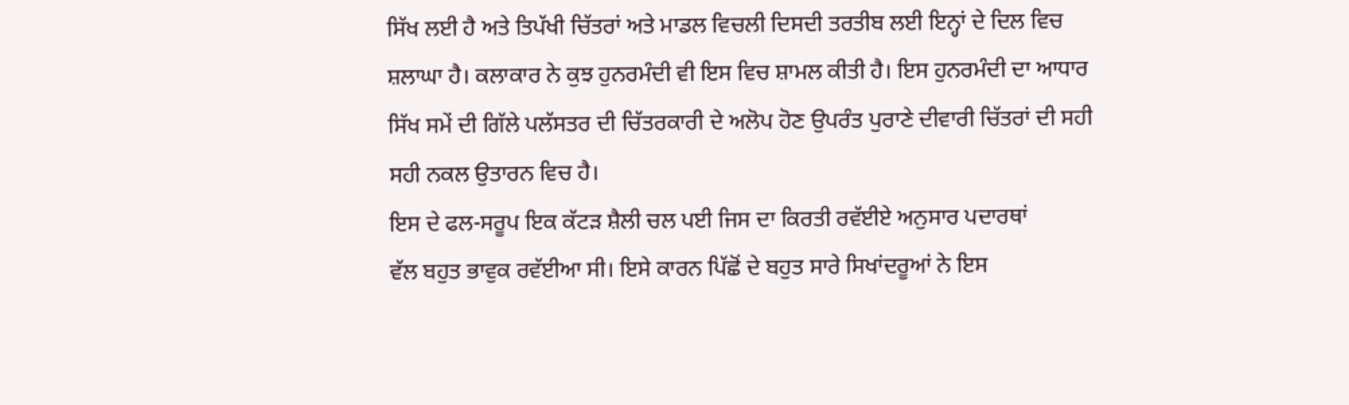ਸਿੱਖ ਲਈ ਹੈ ਅਤੇ ਤਿਪੱਖੀ ਚਿੱਤਰਾਂ ਅਤੇ ਮਾਡਲ ਵਿਚਲੀ ਦਿਸਦੀ ਤਰਤੀਬ ਲਈ ਇਨ੍ਹਾਂ ਦੇ ਦਿਲ ਵਿਚ ਸ਼ਲਾਘਾ ਹੈ। ਕਲਾਕਾਰ ਨੇ ਕੁਝ ਹੁਨਰਮੰਦੀ ਵੀ ਇਸ ਵਿਚ ਸ਼ਾਮਲ ਕੀਤੀ ਹੈ। ਇਸ ਹੁਨਰਮੰਦੀ ਦਾ ਆਧਾਰ ਸਿੱਖ ਸਮੇਂ ਦੀ ਗਿੱਲੇ ਪਲੱਸਤਰ ਦੀ ਚਿੱਤਰਕਾਰੀ ਦੇ ਅਲੋਪ ਹੋਣ ਉਪਰੰਤ ਪੁਰਾਣੇ ਦੀਵਾਰੀ ਚਿੱਤਰਾਂ ਦੀ ਸਹੀ ਸਹੀ ਨਕਲ ਉਤਾਰਨ ਵਿਚ ਹੈ।
ਇਸ ਦੇ ਫਲ-ਸਰੂਪ ਇਕ ਕੱਟੜ ਸ਼ੈਲੀ ਚਲ ਪਈ ਜਿਸ ਦਾ ਕਿਰਤੀ ਰਵੱਈਏ ਅਨੁਸਾਰ ਪਦਾਰਥਾਂ
ਵੱਲ ਬਹੁਤ ਭਾਵੁਕ ਰਵੱਈਆ ਸੀ। ਇਸੇ ਕਾਰਨ ਪਿੱਛੋਂ ਦੇ ਬਹੁਤ ਸਾਰੇ ਸਿਖਾਂਦਰੂਆਂ ਨੇ ਇਸ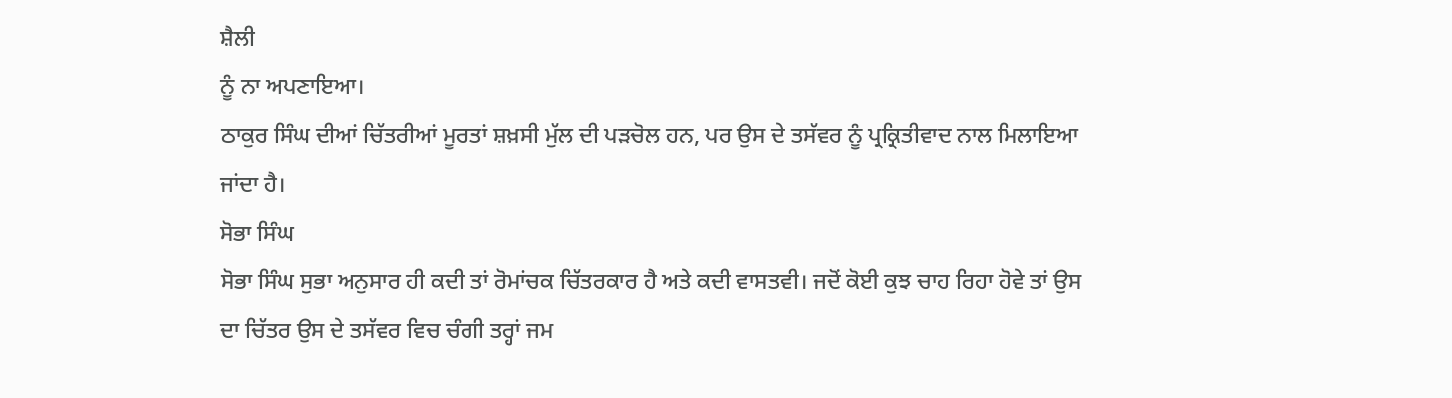ਸ਼ੈਲੀ
ਨੂੰ ਨਾ ਅਪਣਾਇਆ।
ਠਾਕੁਰ ਸਿੰਘ ਦੀਆਂ ਚਿੱਤਰੀਆਂ ਮੂਰਤਾਂ ਸ਼ਖ਼ਸੀ ਮੁੱਲ ਦੀ ਪੜਚੋਲ ਹਨ, ਪਰ ਉਸ ਦੇ ਤਸੱਵਰ ਨੂੰ ਪ੍ਰਕ੍ਰਿਤੀਵਾਦ ਨਾਲ ਮਿਲਾਇਆ ਜਾਂਦਾ ਹੈ।
ਸੋਭਾ ਸਿੰਘ
ਸੋਭਾ ਸਿੰਘ ਸੁਭਾ ਅਨੁਸਾਰ ਹੀ ਕਦੀ ਤਾਂ ਰੋਮਾਂਚਕ ਚਿੱਤਰਕਾਰ ਹੈ ਅਤੇ ਕਦੀ ਵਾਸਤਵੀ। ਜਦੋਂ ਕੋਈ ਕੁਝ ਚਾਹ ਰਿਹਾ ਹੋਵੇ ਤਾਂ ਉਸ ਦਾ ਚਿੱਤਰ ਉਸ ਦੇ ਤਸੱਵਰ ਵਿਚ ਚੰਗੀ ਤਰ੍ਹਾਂ ਜਮ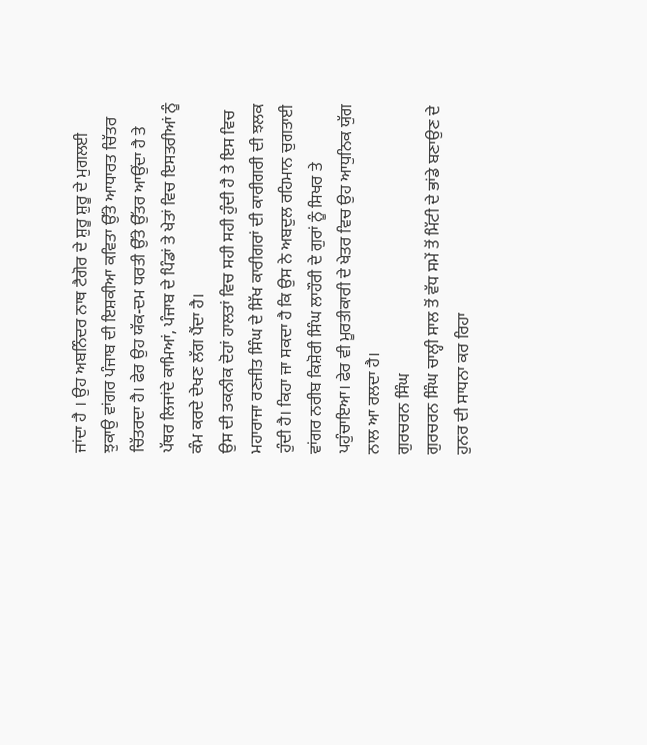ਜਾਂਦਾ ਹੈ । ਉਹ ਅਬਨਿੰਦਰ ਨਾਥ ਟੈਗੋਰ ਦੇ ਸ਼ੁਰੂ ਸ਼ੁਰੂ ਦੇ ਮੁਗਲਈ ਝੁਕਾਉ ਵਾਂਗਰ ਪੰਜਾਬ ਦੀ ਇਸ਼ਕੀਆ ਕਵਿਤਾ ਉੱਤੇ ਆਧਾਰਤ ਚਿੱਤਰ ਚਿੱਤਰਦਾ ਹੈ। ਫੇਰ ਉਹ ਯੱਕ-ਦਮ ਧਰਤੀ ਉੱਤੇ ਉੱਤਰ ਆਉਂਦਾ ਹੈ ਤੇ ਪੱਥਰ ਲਿਜਾਂਦੇ ਕਾਮਿਆਂ, ਪੰਜਾਬ ਦੇ ਪਿੰਡਾਂ ਤੇ ਖੇਤਾਂ ਵਿਚ ਇਸਤਰੀਆਂ ਨੂੰ ਕੰਮ ਕਰਦੇ ਦੇਖਣ ਲੱਗ ਪੈਂਦਾ ਹੈ।
ਉਸ ਦੀ ਤਕਨੀਕ ਦੋਹਾਂ ਹਾਲਤਾਂ ਵਿਚ ਸਹੀ ਸਹੀ ਹੁੰਦੀ ਹੈ ਤੇ ਇਸ ਵਿਚ ਮਹਾਰਾਜਾ ਰਣਜੀਤ ਸਿੰਘ ਦੇ ਸਿੱਖ ਕਾਰੀਗਰਾਂ ਦੀ ਕਾਰੀਗਰੀ ਦੀ ਝਲਕ ਹੁੰਦੀ ਹੈ। ਕਿਹਾ ਜਾ ਸਕਦਾ ਹੈ ਕਿ ਉਸ ਨੇ ਅਬਦੁਲ ਰਹਿਮਾਨ ਚੁਗਤਾਈ ਵਾਂਗਰ ਨਰੀਬ ਕਿਸ਼ੋਰੀ ਸਿੰਘ ਲਾਹੌਰੀ ਦੇ ਗੁਰਾਂ ਨੂੰ ਸਿਖਰ ਤੇ ਪਹੁੰਚਾਇਆ। ਫੇਰ ਵੀ ਮੂਰਤੀਕਾਰੀ ਦੇ ਖੇਤਰ ਵਿਚ ਉਹ ਆਧੁਨਿਕ ਯੁੱਗ ਨਾਲ ਆ ਰਲਦਾ ਹੈ।
ਗੁਰਚਰਨ ਸਿੰਘ
ਗੁਰਚਰਨ ਸਿੰਘ ਚਾਲ੍ਹੀ ਸਾਲ ਤੋਂ ਵੱਧ ਸਮੇਂ ਤੋਂ ਮਿੱਟੀ ਦੇ ਭਾਂਡੇ ਬਣਾਉਣ ਦੇ ਹੁਨਰ ਦੀ ਸਾਧਨਾ ਕਰ ਰਿਹਾ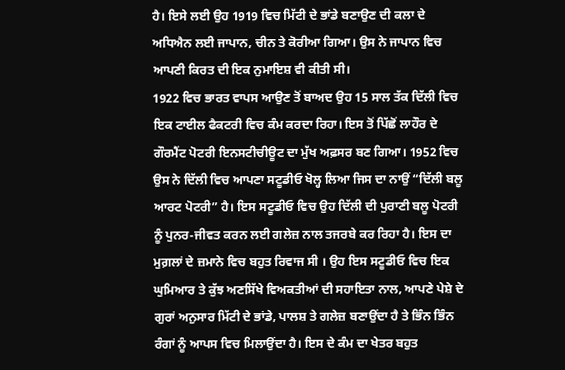ਹੈ। ਇਸੇ ਲਈ ਉਹ 1919 ਵਿਚ ਮਿੱਟੀ ਦੇ ਭਾਂਡੇ ਬਣਾਉਣ ਦੀ ਕਲਾ ਦੇ ਅਧਿਐਨ ਲਈ ਜਾਪਾਨ, ਚੀਨ ਤੇ ਕੋਰੀਆ ਗਿਆ। ਉਸ ਨੇ ਜਾਪਾਨ ਵਿਚ ਆਪਣੀ ਕਿਰਤ ਦੀ ਇਕ ਨੁਮਾਇਸ਼ ਵੀ ਕੀਤੀ ਸੀ।
1922 ਵਿਚ ਭਾਰਤ ਵਾਪਸ ਆਉਣ ਤੋਂ ਬਾਅਦ ਉਹ 15 ਸਾਲ ਤੱਕ ਦਿੱਲੀ ਵਿਚ ਇਕ ਟਾਈਲ ਫੈਕਟਰੀ ਵਿਚ ਕੰਮ ਕਰਦਾ ਰਿਹਾ। ਇਸ ਤੋਂ ਪਿੱਛੋਂ ਲਾਹੌਰ ਦੇ ਗੌਰਮੈਂਟ ਪੋਟਰੀ ਇਨਸਟੀਚੀਊਟ ਦਾ ਮੁੱਖ ਅਫ਼ਸਰ ਬਣ ਗਿਆ। 1952 ਵਿਚ ਉਸ ਨੇ ਦਿੱਲੀ ਵਿਚ ਆਪਣਾ ਸਟੂਡੀਓ ਖੋਲ੍ਹ ਲਿਆ ਜਿਸ ਦਾ ਨਾਉਂ “ਦਿੱਲੀ ਬਲੂ ਆਰਟ ਪੋਟਰੀ” ਹੈ। ਇਸ ਸਟੂਡੀਓ ਵਿਚ ਉਹ ਦਿੱਲੀ ਦੀ ਪੁਰਾਣੀ ਬਲੂ ਪੋਟਰੀ ਨੂੰ ਪੁਨਰ-ਜੀਵਤ ਕਰਨ ਲਈ ਗਲੇਜ਼ ਨਾਲ ਤਜਰਬੇ ਕਰ ਰਿਹਾ ਹੈ। ਇਸ ਦਾ ਮੁਗ਼ਲਾਂ ਦੇ ਜ਼ਮਾਨੇ ਵਿਚ ਬਹੁਤ ਰਿਵਾਜ ਸੀ । ਉਹ ਇਸ ਸਟੂਡੀਓ ਵਿਚ ਇਕ ਘੁਮਿਆਰ ਤੇ ਕੁੱਝ ਅਣਸਿੱਖੇ ਵਿਅਕਤੀਆਂ ਦੀ ਸਹਾਇਤਾ ਨਾਲ, ਆਪਣੇ ਪੇਸ਼ੇ ਦੇ ਗੁਰਾਂ ਅਨੁਸਾਰ ਮਿੱਟੀ ਦੇ ਭਾਂਡੇ, ਪਾਲਸ਼ ਤੇ ਗਲੇਜ਼ ਬਣਾਉਂਦਾ ਹੈ ਤੇ ਭਿੰਨ ਭਿੰਨ ਰੰਗਾਂ ਨੂੰ ਆਪਸ ਵਿਚ ਮਿਲਾਉਂਦਾ ਹੈ। ਇਸ ਦੇ ਕੰਮ ਦਾ ਖੇਤਰ ਬਹੁਤ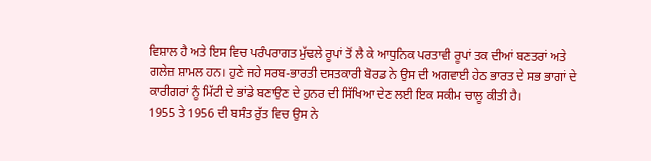ਵਿਸ਼ਾਲ ਹੈ ਅਤੇ ਇਸ ਵਿਚ ਪਰੰਪਰਾਗਤ ਮੁੱਢਲੇ ਰੂਪਾਂ ਤੋਂ ਲੈ ਕੇ ਆਧੁਨਿਕ ਪਰਤਾਵੀ ਰੂਪਾਂ ਤਕ ਦੀਆਂ ਬਣਤਰਾਂ ਅਤੇ ਗਲੇਜ਼ ਸ਼ਾਮਲ ਹਨ। ਹੁਣੇ ਜਹੇ ਸਰਬ-ਭਾਰਤੀ ਦਸਤਕਾਰੀ ਬੋਰਡ ਨੇ ਉਸ ਦੀ ਅਗਵਾਈ ਹੇਠ ਭਾਰਤ ਦੇ ਸਭ ਭਾਗਾਂ ਦੇ ਕਾਰੀਗਰਾਂ ਨੂੰ ਮਿੱਟੀ ਦੇ ਭਾਂਡੇ ਬਣਾਉਣ ਦੇ ਹੁਨਰ ਦੀ ਸਿੱਖਿਆ ਦੇਣ ਲਈ ਇਕ ਸਕੀਮ ਚਾਲੂ ਕੀਤੀ ਹੈ।
1955 ਤੇ 1956 ਦੀ ਬਸੰਤ ਰੁੱਤ ਵਿਚ ਉਸ ਨੇ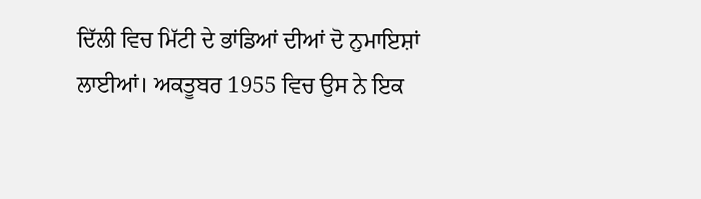ਦਿੱਲੀ ਵਿਚ ਮਿੱਟੀ ਦੇ ਭਾਂਡਿਆਂ ਦੀਆਂ ਦੋ ਨੁਮਾਇਸ਼ਾਂ ਲਾਈਆਂ। ਅਕਤੂਬਰ 1955 ਵਿਚ ਉਸ ਨੇ ਇਕ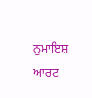ਨੁਮਾਇਸ਼ ਆਰਟ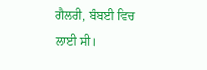ਗੈਲਰੀ, ਬੰਬਈ ਵਿਚ ਲਾਈ ਸੀ।